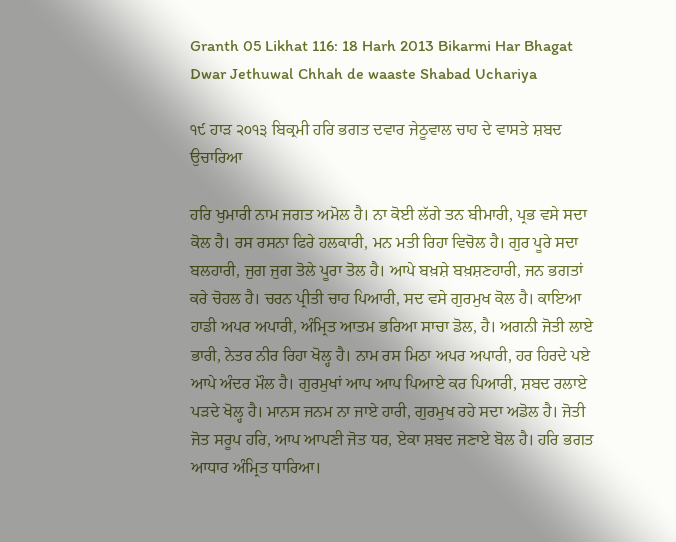Granth 05 Likhat 116: 18 Harh 2013 Bikarmi Har Bhagat Dwar Jethuwal Chhah de waaste Shabad Uchariya

੧੯ ਹਾੜ ੨੦੧੩ ਬਿਕ੍ਰਮੀ ਹਰਿ ਭਗਤ ਦਵਾਰ ਜੇਠੂਵਾਲ ਚਾਹ ਦੇ ਵਾਸਤੇ ਸ਼ਬਦ ਉਚਾਰਿਆ

ਹਰਿ ਖੁਮਾਰੀ ਨਾਮ ਜਗਤ ਅਮੋਲ ਹੈ। ਨਾ ਕੋਈ ਲੱਗੇ ਤਨ ਬੀਮਾਰੀ, ਪ੍ਰਭ ਵਸੇ ਸਦਾ ਕੋਲ ਹੈ। ਰਸ ਰਸਨਾ ਫਿਰੇ ਹਲਕਾਰੀ, ਮਨ ਮਤੀ ਰਿਹਾ ਵਿਚੋਲ ਹੈ। ਗੁਰ ਪੂਰੇ ਸਦਾ ਬਲਹਾਰੀ, ਜੁਗ ਜੁਗ ਤੋਲੇ ਪੂਰਾ ਤੋਲ ਹੈ। ਆਪੇ ਬਖ਼ਸ਼ੇ ਬਖ਼ਸ਼ਣਹਾਰੀ, ਜਨ ਭਗਤਾਂ ਕਰੇ ਚੋਹਲ ਹੈ। ਚਰਨ ਪ੍ਰੀਤੀ ਚਾਹ ਪਿਆਰੀ, ਸਦ ਵਸੇ ਗੁਰਮੁਖ ਕੋਲ ਹੈ। ਕਾਇਆ ਹਾਡੀ ਅਪਰ ਅਪਾਰੀ, ਅੰਮ੍ਰਿਤ ਆਤਮ ਭਰਿਆ ਸਾਚਾ ਡੋਲ, ਹੈ। ਅਗਨੀ ਜੋਤੀ ਲਾਏ ਭਾਰੀ, ਨੇਤਰ ਨੀਰ ਰਿਹਾ ਖੋਲ੍ਹ ਹੈ। ਨਾਮ ਰਸ ਮਿਠਾ ਅਪਰ ਅਪਾਰੀ, ਹਰ ਹਿਰਦੇ ਪਏ ਆਪੇ ਅੰਦਰ ਮੌਲ ਹੈ। ਗੁਰਮੁਖਾਂ ਆਪ ਆਪ ਪਿਆਏ ਕਰ ਪਿਆਰੀ, ਸ਼ਬਦ ਰਲਾਏ ਪੜਦੇ ਖੋਲ੍ਹ ਹੈ। ਮਾਨਸ ਜਨਮ ਨਾ ਜਾਏ ਹਾਰੀ, ਗੁਰਮੁਖ ਰਹੇ ਸਦਾ ਅਡੋਲ ਹੈ। ਜੋਤੀ ਜੋਤ ਸਰੂਪ ਹਰਿ, ਆਪ ਆਪਣੀ ਜੋਤ ਧਰ, ਏਕਾ ਸ਼ਬਦ ਜਣਾਏ ਬੋਲ ਹੈ। ਹਰਿ ਭਗਤ ਆਧਾਰ ਅੰਮ੍ਰਿਤ ਧਾਰਿਆ।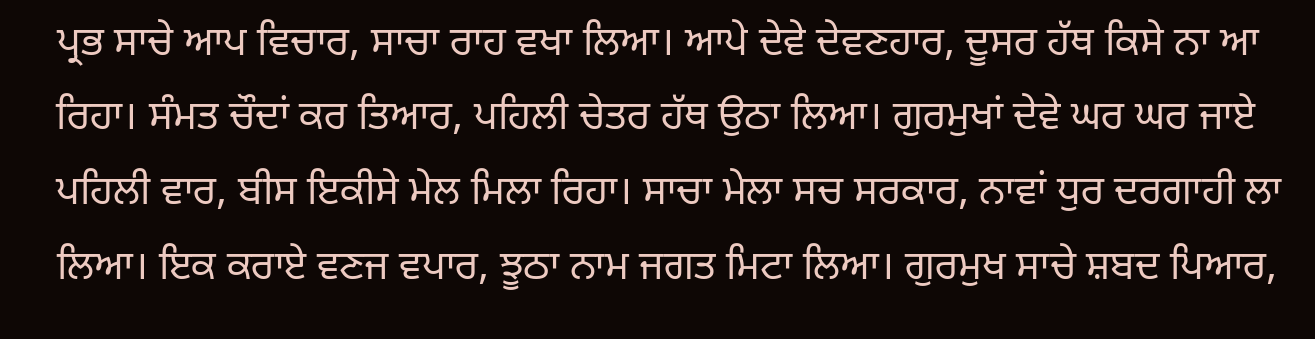ਪ੍ਰਭ ਸਾਚੇ ਆਪ ਵਿਚਾਰ, ਸਾਚਾ ਰਾਹ ਵਖਾ ਲਿਆ। ਆਪੇ ਦੇਵੇ ਦੇਵਣਹਾਰ, ਦੂਸਰ ਹੱਥ ਕਿਸੇ ਨਾ ਆ ਰਿਹਾ। ਸੰਮਤ ਚੌਦਾਂ ਕਰ ਤਿਆਰ, ਪਹਿਲੀ ਚੇਤਰ ਹੱਥ ਉਠਾ ਲਿਆ। ਗੁਰਮੁਖਾਂ ਦੇਵੇ ਘਰ ਘਰ ਜਾਏ ਪਹਿਲੀ ਵਾਰ, ਬੀਸ ਇਕੀਸੇ ਮੇਲ ਮਿਲਾ ਰਿਹਾ। ਸਾਚਾ ਮੇਲਾ ਸਚ ਸਰਕਾਰ, ਨਾਵਾਂ ਧੁਰ ਦਰਗਾਹੀ ਲਾ ਲਿਆ। ਇਕ ਕਰਾਏ ਵਣਜ ਵਪਾਰ, ਝੂਠਾ ਨਾਮ ਜਗਤ ਮਿਟਾ ਲਿਆ। ਗੁਰਮੁਖ ਸਾਚੇ ਸ਼ਬਦ ਪਿਆਰ,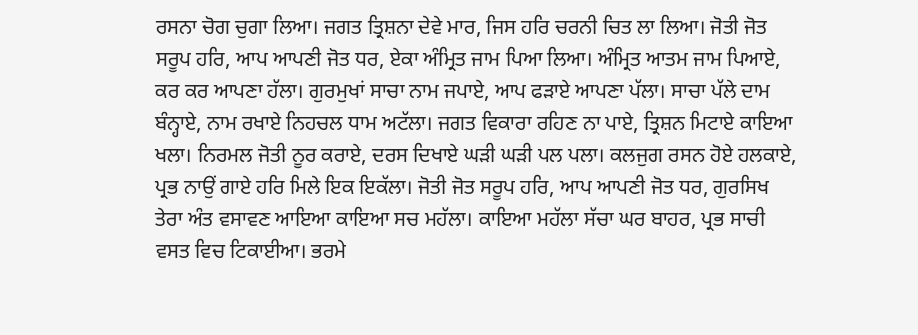ਰਸਨਾ ਚੋਗ ਚੁਗਾ ਲਿਆ। ਜਗਤ ਤ੍ਰਿਸ਼ਨਾ ਦੇਵੇ ਮਾਰ, ਜਿਸ ਹਰਿ ਚਰਨੀ ਚਿਤ ਲਾ ਲਿਆ। ਜੋਤੀ ਜੋਤ ਸਰੂਪ ਹਰਿ, ਆਪ ਆਪਣੀ ਜੋਤ ਧਰ, ਏਕਾ ਅੰਮ੍ਰਿਤ ਜਾਮ ਪਿਆ ਲਿਆ। ਅੰਮ੍ਰਿਤ ਆਤਮ ਜਾਮ ਪਿਆਏ, ਕਰ ਕਰ ਆਪਣਾ ਹੱਲਾ। ਗੁਰਮੁਖਾਂ ਸਾਚਾ ਨਾਮ ਜਪਾਏ, ਆਪ ਫੜਾਏ ਆਪਣਾ ਪੱਲਾ। ਸਾਚਾ ਪੱਲੇ ਦਾਮ ਬੰਨ੍ਹਾਏ, ਨਾਮ ਰਖਾਏ ਨਿਹਚਲ ਧਾਮ ਅਟੱਲਾ। ਜਗਤ ਵਿਕਾਰਾ ਰਹਿਣ ਨਾ ਪਾਏ, ਤ੍ਰਿਸ਼ਨ ਮਿਟਾਏ ਕਾਇਆ ਖਲਾ। ਨਿਰਮਲ ਜੋਤੀ ਨੂਰ ਕਰਾਏ, ਦਰਸ ਦਿਖਾਏ ਘੜੀ ਘੜੀ ਪਲ ਪਲਾ। ਕਲਜੁਗ ਰਸਨ ਹੋਏ ਹਲਕਾਏ, ਪ੍ਰਭ ਨਾਉਂ ਗਾਏ ਹਰਿ ਮਿਲੇ ਇਕ ਇਕੱਲਾ। ਜੋਤੀ ਜੋਤ ਸਰੂਪ ਹਰਿ, ਆਪ ਆਪਣੀ ਜੋਤ ਧਰ, ਗੁਰਸਿਖ ਤੇਰਾ ਅੰਤ ਵਸਾਵਣ ਆਇਆ ਕਾਇਆ ਸਚ ਮਹੱਲਾ। ਕਾਇਆ ਮਹੱਲਾ ਸੱਚਾ ਘਰ ਬਾਹਰ, ਪ੍ਰਭ ਸਾਚੀ ਵਸਤ ਵਿਚ ਟਿਕਾਈਆ। ਭਰਮੇ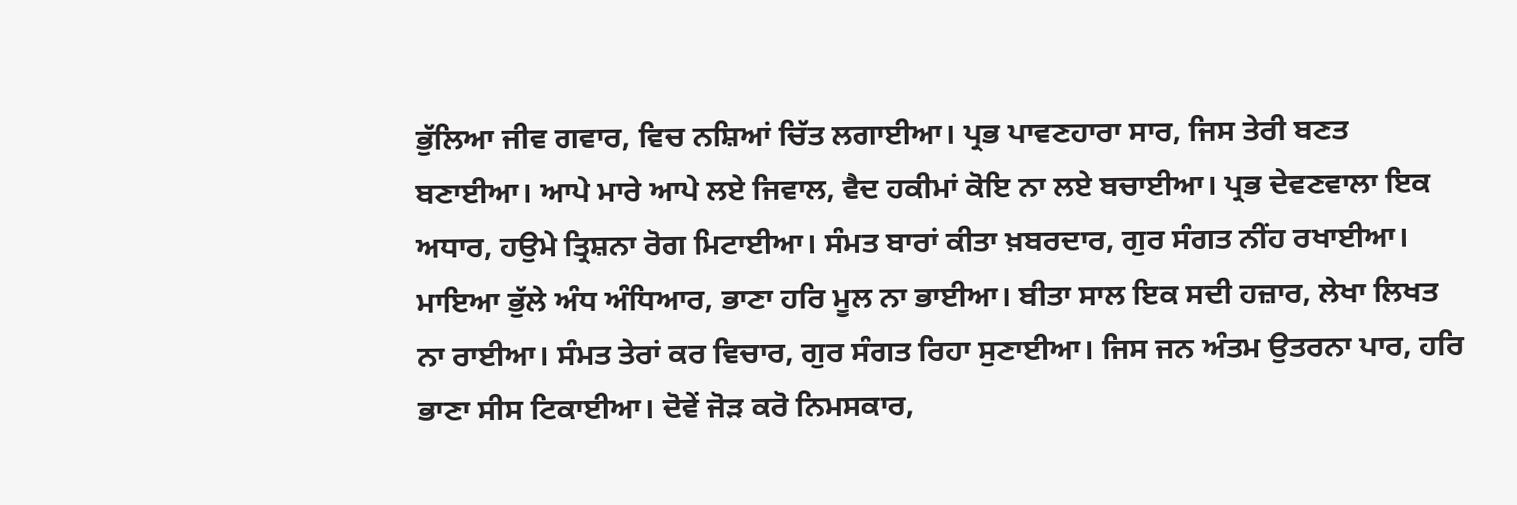ਭੁੱਲਿਆ ਜੀਵ ਗਵਾਰ, ਵਿਚ ਨਸ਼ਿਆਂ ਚਿੱਤ ਲਗਾਈਆ। ਪ੍ਰਭ ਪਾਵਣਹਾਰਾ ਸਾਰ, ਜਿਸ ਤੇਰੀ ਬਣਤ ਬਣਾਈਆ। ਆਪੇ ਮਾਰੇ ਆਪੇ ਲਏ ਜਿਵਾਲ, ਵੈਦ ਹਕੀਮਾਂ ਕੋਇ ਨਾ ਲਏ ਬਚਾਈਆ। ਪ੍ਰਭ ਦੇਵਣਵਾਲਾ ਇਕ ਅਧਾਰ, ਹਉਮੇ ਤ੍ਰਿਸ਼ਨਾ ਰੋਗ ਮਿਟਾਈਆ। ਸੰਮਤ ਬਾਰਾਂ ਕੀਤਾ ਖ਼ਬਰਦਾਰ, ਗੁਰ ਸੰਗਤ ਨੀਂਹ ਰਖਾਈਆ। ਮਾਇਆ ਭੁੱਲੇ ਅੰਧ ਅੰਧਿਆਰ, ਭਾਣਾ ਹਰਿ ਮੂਲ ਨਾ ਭਾਈਆ। ਬੀਤਾ ਸਾਲ ਇਕ ਸਦੀ ਹਜ਼ਾਰ, ਲੇਖਾ ਲਿਖਤ ਨਾ ਰਾਈਆ। ਸੰਮਤ ਤੇਰਾਂ ਕਰ ਵਿਚਾਰ, ਗੁਰ ਸੰਗਤ ਰਿਹਾ ਸੁਣਾਈਆ। ਜਿਸ ਜਨ ਅੰਤਮ ਉਤਰਨਾ ਪਾਰ, ਹਰਿ ਭਾਣਾ ਸੀਸ ਟਿਕਾਈਆ। ਦੋਵੇਂ ਜੋੜ ਕਰੋ ਨਿਮਸਕਾਰ,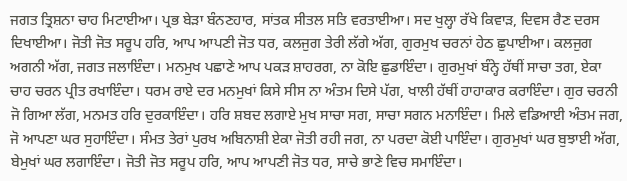ਜਗਤ ਤ੍ਰਿਸ਼ਨਾ ਚਾਹ ਮਿਟਾਈਆ। ਪ੍ਰਭ ਬੇੜਾ ਬੰਨਣਹਾਰ, ਸਾਂਤਕ ਸੀਤਲ ਸਤਿ ਵਰਤਾਈਆ। ਸਦ ਖੁਲ੍ਹਾ ਰੱਖੇ ਕਿਵਾੜ, ਦਿਵਸ ਰੈਣ ਦਰਸ ਦਿਖਾਈਆ। ਜੋਤੀ ਜੋਤ ਸਰੂਪ ਹਰਿ, ਆਪ ਆਪਣੀ ਜੋਤ ਧਰ, ਕਲਜੁਗ ਤੇਰੀ ਲੱਗੇ ਅੱਗ, ਗੁਰਮੁਖ ਚਰਨਾਂ ਹੇਠ ਛੁਪਾਈਆ। ਕਲਜੁਗ ਅਗਨੀ ਅੱਗ, ਜਗਤ ਜਲਾਇੰਦਾ। ਮਨਮੁਖ ਪਛਾਣੇ ਆਪ ਪਕੜ ਸ਼ਾਹਰਗ, ਨਾ ਕੋਇ ਛੁਡਾਇੰਦਾ। ਗੁਰਮੁਖਾਂ ਬੰਨ੍ਹੇ ਹੱਥੀਂ ਸਾਚਾ ਤਗ, ਏਕਾ ਚਾਹ ਚਰਨ ਪ੍ਰੀਤ ਰਖਾਇੰਦਾ। ਧਰਮ ਰਾਏ ਦਰ ਮਨਮੁਖਾਂ ਕਿਸੇ ਸੀਸ ਨਾ ਅੰਤਮ ਦਿਸੇ ਪੱਗ, ਖਾਲੀ ਹੱਥੀਂ ਹਾਹਾਕਾਰ ਕਰਾਇੰਦਾ। ਗੁਰ ਚਰਨੀ ਜੋ ਗਿਆ ਲੱਗ, ਮਨਮਤ ਹਰਿ ਦੁਰਕਾਇੰਦਾ। ਹਰਿ ਸ਼ਬਦ ਲਗਾਏ ਮੁਖ ਸਾਚਾ ਸਗ, ਸਾਚਾ ਸਗਨ ਮਨਾਇੰਦਾ। ਮਿਲੇ ਵਡਿਆਈ ਅੰਤਮ ਜਗ, ਜੋ ਆਪਣਾ ਘਰ ਸੁਹਾਇੰਦਾ। ਸੰਮਤ ਤੇਰਾਂ ਪੁਰਖ ਅਬਿਨਾਸ਼ੀ ਏਕਾ ਜੋਤੀ ਰਹੀ ਜਗ, ਨਾ ਪਰਦਾ ਕੋਈ ਪਾਇੰਦਾ। ਗੁਰਮੁਖਾਂ ਘਰ ਬੁਝਾਈ ਅੱਗ, ਬੇਮੁਖਾਂ ਘਰ ਲਗਾਇੰਦਾ। ਜੋਤੀ ਜੋਤ ਸਰੂਪ ਹਰਿ, ਆਪ ਆਪਣੀ ਜੋਤ ਧਰ, ਸਾਚੇ ਭਾਣੇ ਵਿਚ ਸਮਾਇੰਦਾ।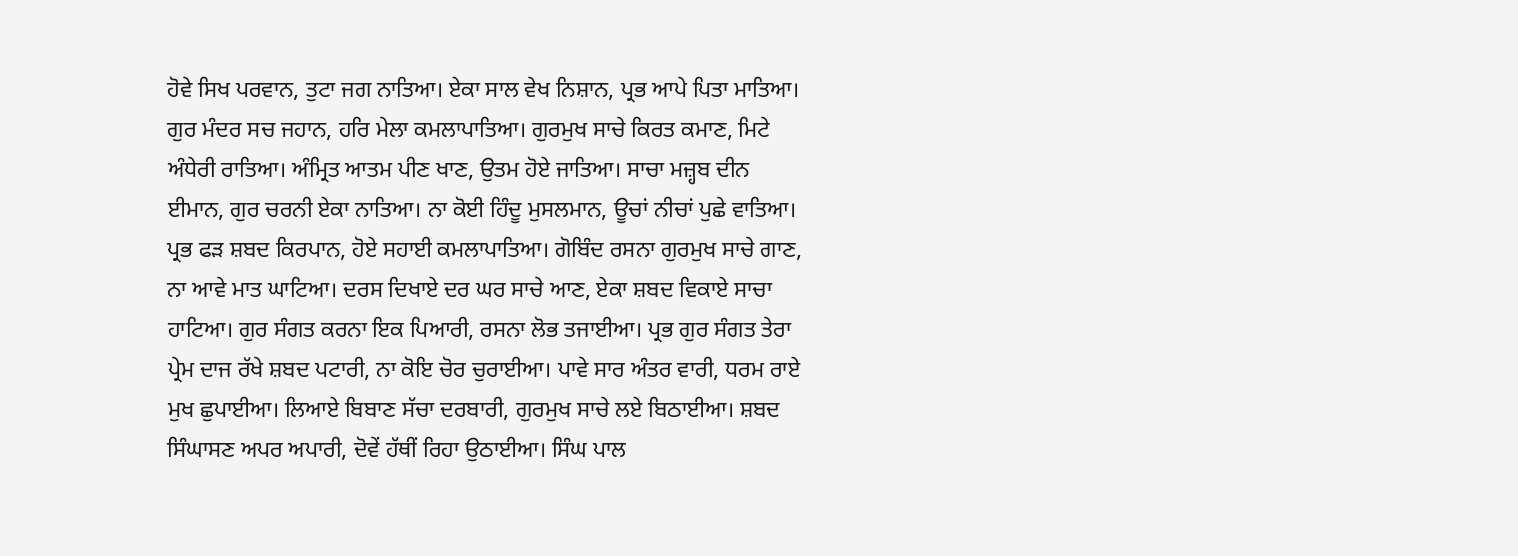ਹੋਵੇ ਸਿਖ ਪਰਵਾਨ, ਤੁਟਾ ਜਗ ਨਾਤਿਆ। ਏਕਾ ਸਾਲ ਵੇਖ ਨਿਸ਼ਾਨ, ਪ੍ਰਭ ਆਪੇ ਪਿਤਾ ਮਾਤਿਆ। ਗੁਰ ਮੰਦਰ ਸਚ ਜਹਾਨ, ਹਰਿ ਮੇਲਾ ਕਮਲਾਪਾਤਿਆ। ਗੁਰਮੁਖ ਸਾਚੇ ਕਿਰਤ ਕਮਾਣ, ਮਿਟੇ ਅੰਧੇਰੀ ਰਾਤਿਆ। ਅੰਮ੍ਰਿਤ ਆਤਮ ਪੀਣ ਖਾਣ, ਉਤਮ ਹੋਏ ਜਾਤਿਆ। ਸਾਚਾ ਮਜ਼੍ਹਬ ਦੀਨ ਈਮਾਨ, ਗੁਰ ਚਰਨੀ ਏਕਾ ਨਾਤਿਆ। ਨਾ ਕੋਈ ਹਿੰਦੂ ਮੁਸਲਮਾਨ, ਊਚਾਂ ਨੀਚਾਂ ਪੁਛੇ ਵਾਤਿਆ। ਪ੍ਰਭ ਫੜ ਸ਼ਬਦ ਕਿਰਪਾਨ, ਹੋਏ ਸਹਾਈ ਕਮਲਾਪਾਤਿਆ। ਗੋਬਿੰਦ ਰਸਨਾ ਗੁਰਮੁਖ ਸਾਚੇ ਗਾਣ, ਨਾ ਆਵੇ ਮਾਤ ਘਾਟਿਆ। ਦਰਸ ਦਿਖਾਏ ਦਰ ਘਰ ਸਾਚੇ ਆਣ, ਏਕਾ ਸ਼ਬਦ ਵਿਕਾਏ ਸਾਚਾ ਹਾਟਿਆ। ਗੁਰ ਸੰਗਤ ਕਰਨਾ ਇਕ ਪਿਆਰੀ, ਰਸਨਾ ਲੋਭ ਤਜਾਈਆ। ਪ੍ਰਭ ਗੁਰ ਸੰਗਤ ਤੇਰਾ ਪ੍ਰੇਮ ਦਾਜ ਰੱਖੇ ਸ਼ਬਦ ਪਟਾਰੀ, ਨਾ ਕੋਇ ਚੋਰ ਚੁਰਾਈਆ। ਪਾਵੇ ਸਾਰ ਅੰਤਰ ਵਾਰੀ, ਧਰਮ ਰਾਏ ਮੁਖ ਛੁਪਾਈਆ। ਲਿਆਏ ਬਿਬਾਣ ਸੱਚਾ ਦਰਬਾਰੀ, ਗੁਰਮੁਖ ਸਾਚੇ ਲਏ ਬਿਠਾਈਆ। ਸ਼ਬਦ ਸਿੰਘਾਸਣ ਅਪਰ ਅਪਾਰੀ, ਦੋਵੇਂ ਹੱਥੀਂ ਰਿਹਾ ਉਠਾਈਆ। ਸਿੰਘ ਪਾਲ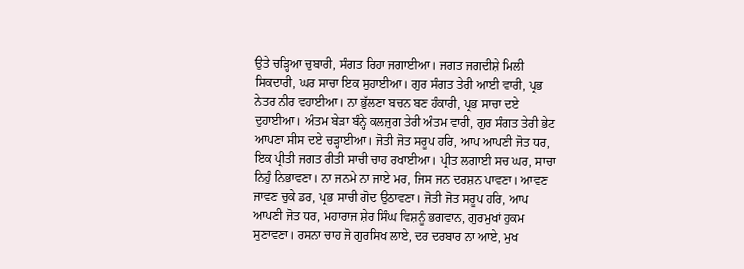ਉਤੇ ਚੜ੍ਹਿਆ ਚੁਬਾਰੀ, ਸੰਗਤ ਰਿਹਾ ਜਗਾਈਆ। ਜਗਤ ਜਗਦੀਸ਼ੇ ਮਿਲੀ ਸਿਕਦਾਰੀ, ਘਰ ਸਾਚਾ ਇਕ ਸੁਹਾਈਆ। ਗੁਰ ਸੰਗਤ ਤੇਰੀ ਆਈ ਵਾਰੀ, ਪ੍ਰਭ ਨੇਤਰ ਨੀਰ ਵਹਾਈਆ। ਨਾ ਭੁੱਲਣਾ ਬਚਨ ਬਣ ਹੰਕਾਰੀ, ਪ੍ਰਭ ਸਾਚਾ ਦਏ ਦੁਹਾਈਆ। ਅੰਤਮ ਬੇੜਾ ਬੰਨ੍ਹੇ ਕਲਜੁਗ ਤੇਰੀ ਅੰਤਮ ਵਾਰੀ, ਗੁਰ ਸੰਗਤ ਤੇਰੀ ਭੇਟ ਆਪਣਾ ਸੀਸ ਦਏ ਚੜ੍ਹਾਈਆ। ਜੋਤੀ ਜੋਤ ਸਰੂਪ ਹਰਿ, ਆਪ ਆਪਣੀ ਜੋਤ ਧਰ, ਇਕ ਪ੍ਰੀਤੀ ਜਗਤ ਰੀਤੀ ਸਾਚੀ ਚਾਹ ਰਖਾਈਆ। ਪ੍ਰੀਤ ਲਗਾਈ ਸਚ ਘਰ, ਸਾਚਾ ਨਿਹੁੰ ਨਿਭਾਵਣਾ। ਨਾ ਜਨਮੇ ਨਾ ਜਾਏ ਮਰ, ਜਿਸ ਜਨ ਦਰਸ਼ਨ ਪਾਵਣਾ। ਆਵਣ ਜਾਵਣ ਚੁਕੇ ਡਰ, ਪ੍ਰਭ ਸਾਚੀ ਗੋਦ ਉਠਾਵਣਾ। ਜੋਤੀ ਜੋਤ ਸਰੂਪ ਹਰਿ, ਆਪ ਆਪਣੀ ਜੋਤ ਧਰ, ਮਹਾਰਾਜ ਸ਼ੇਰ ਸਿੰਘ ਵਿਸ਼ਨੂੰ ਭਗਵਾਨ, ਗੁਰਮੁਖਾਂ ਹੁਕਮ ਸੁਣਾਵਣਾ। ਰਸਨਾ ਚਾਹ ਜੋ ਗੁਰਸਿਖ ਲਾਏ, ਦਰ ਦਰਬਾਰ ਨਾ ਆਏ, ਮੁਖ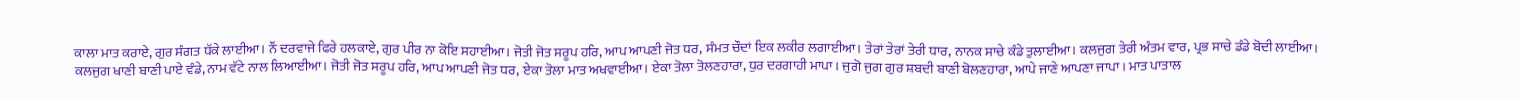ਕਾਲਾ ਮਾਤ ਕਰਾਏ, ਗੁਰ ਸੰਗਤ ਧੱਕੇ ਲਾਈਆ। ਨੌਂ ਦਰਵਾਜੇ ਫਿਰੇ ਹਲਕਾਏ, ਗੁਰ ਪੀਰ ਨਾ ਕੋਇ ਸਹਾਈਆ। ਜੋਤੀ ਜੋਤ ਸਰੂਪ ਹਰਿ, ਆਪ ਆਪਣੀ ਜੋਤ ਧਰ, ਸੰਮਤ ਚੌਦਾਂ ਇਕ ਲਕੀਰ ਲਗਾਈਆ। ਤੇਰਾਂ ਤੇਰਾਂ ਤੇਰੀ ਧਾਰ, ਨਾਨਕ ਸਾਚੇ ਕੰਡੇ ਤੁਲਾਈਆ। ਕਲਜੁਗ ਤੇਰੀ ਅੰਤਮ ਵਾਰ, ਪ੍ਰਭ ਸਾਚੇ ਡੰਡੇ ਬੋਦੀ ਲਾਈਆ। ਕਲਜੁਗ ਖਾਣੀ ਬਾਣੀ ਪਾਏ ਵੰਡੇ, ਨਾਮ ਵੱਟੇ ਨਾਲ ਲਿਆਈਆ। ਜੋਤੀ ਜੋਤ ਸਰੂਪ ਹਰਿ, ਆਪ ਆਪਣੀ ਜੋਤ ਧਰ, ਏਕਾ ਤੋਲਾ ਮਾਤ ਅਖਵਾਈਆ। ਏਕਾ ਤੋਲਾ ਤੋਲਣਹਾਰਾ, ਧੁਰ ਦਰਗਾਹੀ ਮਾਪਾ। ਜੁਗੋ ਜੁਗ ਗੁਰ ਸ਼ਬਦੀ ਬਾਣੀ ਬੋਲਣਹਾਰਾ, ਆਪੇ ਜਾਣੇ ਆਪਣਾ ਜਾਪਾ। ਮਾਤ ਪਾਤਾਲ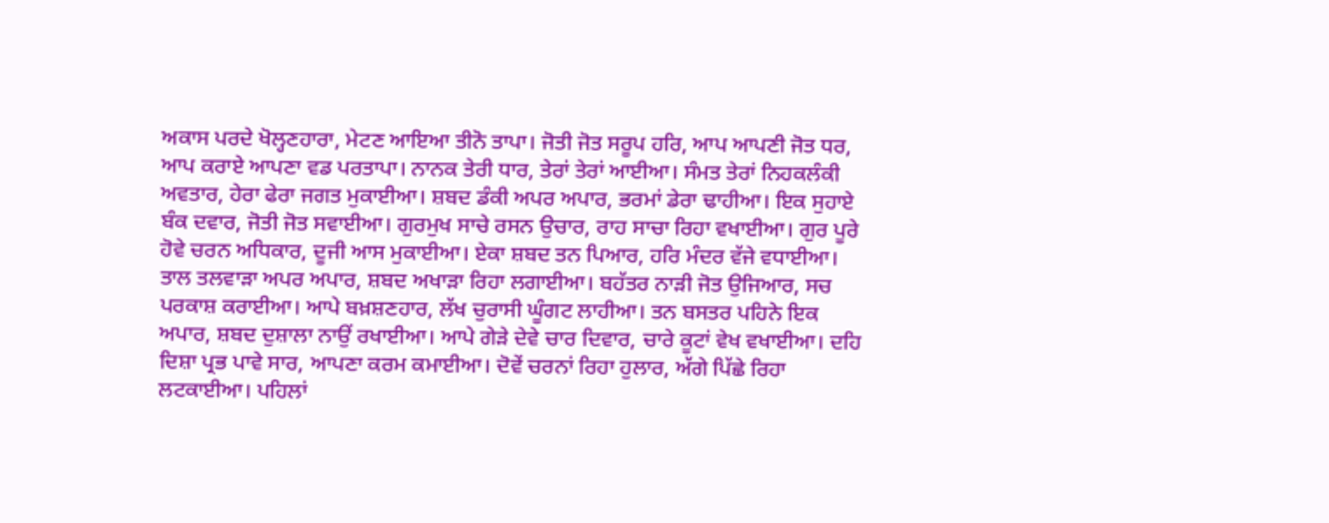ਅਕਾਸ ਪਰਦੇ ਖੋਲ੍ਹਣਹਾਰਾ, ਮੇਟਣ ਆਇਆ ਤੀਨੋ ਤਾਪਾ। ਜੋਤੀ ਜੋਤ ਸਰੂਪ ਹਰਿ, ਆਪ ਆਪਣੀ ਜੋਤ ਧਰ, ਆਪ ਕਰਾਏ ਆਪਣਾ ਵਡ ਪਰਤਾਪਾ। ਨਾਨਕ ਤੇਰੀ ਧਾਰ, ਤੇਰਾਂ ਤੇਰਾਂ ਆਈਆ। ਸੰਮਤ ਤੇਰਾਂ ਨਿਹਕਲੰਕੀ ਅਵਤਾਰ, ਹੇਰਾ ਫੇਰਾ ਜਗਤ ਮੁਕਾਈਆ। ਸ਼ਬਦ ਡੰਕੀ ਅਪਰ ਅਪਾਰ, ਭਰਮਾਂ ਡੇਰਾ ਢਾਹੀਆ। ਇਕ ਸੁਹਾਏ ਬੰਕ ਦਵਾਰ, ਜੋਤੀ ਜੋਤ ਸਵਾਈਆ। ਗੁਰਮੁਖ ਸਾਚੇ ਰਸਨ ਉਚਾਰ, ਰਾਹ ਸਾਚਾ ਰਿਹਾ ਵਖਾਈਆ। ਗੁਰ ਪੂਰੇ ਹੋਵੇ ਚਰਨ ਅਧਿਕਾਰ, ਦੂਜੀ ਆਸ ਮੁਕਾਈਆ। ਏਕਾ ਸ਼ਬਦ ਤਨ ਪਿਆਰ, ਹਰਿ ਮੰਦਰ ਵੱਜੇ ਵਧਾਈਆ। ਤਾਲ ਤਲਵਾੜਾ ਅਪਰ ਅਪਾਰ, ਸ਼ਬਦ ਅਖਾੜਾ ਰਿਹਾ ਲਗਾਈਆ। ਬਹੱਤਰ ਨਾੜੀ ਜੋਤ ਉਜਿਆਰ, ਸਚ ਪਰਕਾਸ਼ ਕਰਾਈਆ। ਆਪੇ ਬਖ਼ਸ਼ਣਹਾਰ, ਲੱਖ ਚੁਰਾਸੀ ਘੂੰਗਟ ਲਾਹੀਆ। ਤਨ ਬਸਤਰ ਪਹਿਨੇ ਇਕ ਅਪਾਰ, ਸ਼ਬਦ ਦੁਸ਼ਾਲਾ ਨਾਉਂ ਰਖਾਈਆ। ਆਪੇ ਗੇੜੇ ਦੇਵੇ ਚਾਰ ਦਿਵਾਰ, ਚਾਰੇ ਕੂਟਾਂ ਵੇਖ ਵਖਾਈਆ। ਦਹਿ ਦਿਸ਼ਾ ਪ੍ਰਭ ਪਾਵੇ ਸਾਰ, ਆਪਣਾ ਕਰਮ ਕਮਾਈਆ। ਦੋਵੇਂ ਚਰਨਾਂ ਰਿਹਾ ਹੁਲਾਰ, ਅੱਗੇ ਪਿੱਛੇ ਰਿਹਾ ਲਟਕਾਈਆ। ਪਹਿਲਾਂ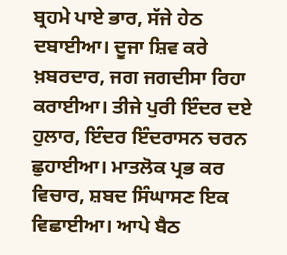ਬ੍ਰਹਮੇ ਪਾਏ ਭਾਰ, ਸੱਜੇ ਹੇਠ ਦਬਾਈਆ। ਦੂਜਾ ਸ਼ਿਵ ਕਰੇ ਖ਼ਬਰਦਾਰ, ਜਗ ਜਗਦੀਸਾ ਰਿਹਾ ਕਰਾਈਆ। ਤੀਜੇ ਪੁਰੀ ਇੰਦਰ ਦਏ ਹੁਲਾਰ, ਇੰਦਰ ਇੰਦਰਾਸਨ ਚਰਨ ਛੁਹਾਈਆ। ਮਾਤਲੋਕ ਪ੍ਰਭ ਕਰ ਵਿਚਾਰ, ਸ਼ਬਦ ਸਿੰਘਾਸਣ ਇਕ ਵਿਛਾਈਆ। ਆਪੇ ਬੈਠ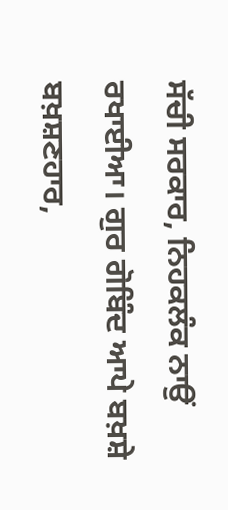ਸੱਚੀ ਸਰਕਾਰ, ਨਿਹਕਲੰਕ ਨਾਉਂ ਰਖਾਈਆ। ਗੁਰ ਗੋਬਿੰਦ ਆਪੇ ਬਖ਼ਸ਼ੇ ਬਖ਼ਸ਼ਣਹਾਰ,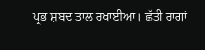ਪ੍ਰਭ ਸ਼ਬਦ ਤਾਲ ਰਖਾਈਆ। ਛੱਤੀ ਰਾਗਾਂ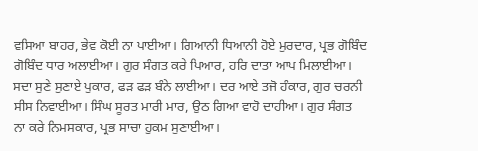ਵਸਿਆ ਬਾਹਰ, ਭੇਵ ਕੋਈ ਨਾ ਪਾਈਆ। ਗਿਆਨੀ ਧਿਆਨੀ ਹੋਏ ਮੁਰਦਾਰ, ਪ੍ਰਭ ਗੋਬਿੰਦ ਗੋਬਿੰਦ ਧਾਰ ਅਲਾਈਆ। ਗੁਰ ਸੰਗਤ ਕਰੇ ਪਿਆਰ, ਹਰਿ ਦਾਤਾ ਆਪ ਮਿਲਾਈਆ। ਸਦਾ ਸੁਣੇ ਸੁਣਾਏ ਪੁਕਾਰ, ਫੜ ਫੜ ਬੰਨੇ ਲਾਈਆ। ਦਰ ਆਏ ਤਜੋ ਹੰਕਾਰ, ਗੁਰ ਚਰਨੀ ਸੀਸ ਨਿਵਾਈਆ। ਸਿੰਘ ਸੂਰਤ ਮਾਰੀ ਮਾਰ, ਉਠ ਗਿਆ ਵਾਹੋ ਦਾਹੀਆ। ਗੁਰ ਸੰਗਤ ਨਾ ਕਰੇ ਨਿਮਸਕਾਰ, ਪ੍ਰਭ ਸਾਚਾ ਹੁਕਮ ਸੁਣਾਈਆ।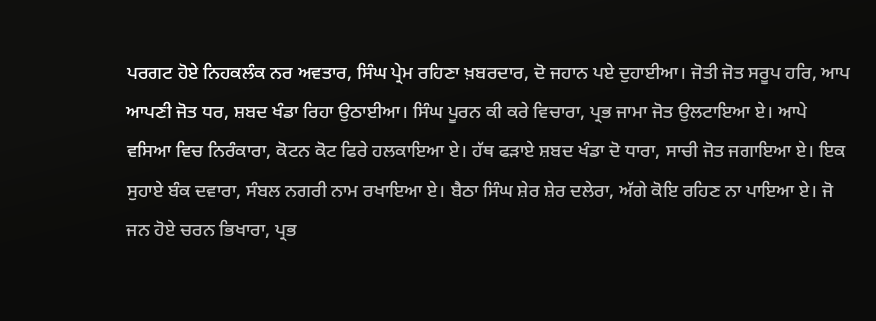ਪਰਗਟ ਹੋਏ ਨਿਹਕਲੰਕ ਨਰ ਅਵਤਾਰ, ਸਿੰਘ ਪ੍ਰੇਮ ਰਹਿਣਾ ਖ਼ਬਰਦਾਰ, ਦੋ ਜਹਾਨ ਪਏ ਦੁਹਾਈਆ। ਜੋਤੀ ਜੋਤ ਸਰੂਪ ਹਰਿ, ਆਪ ਆਪਣੀ ਜੋਤ ਧਰ, ਸ਼ਬਦ ਖੰਡਾ ਰਿਹਾ ਉਠਾਈਆ। ਸਿੰਘ ਪੂਰਨ ਕੀ ਕਰੇ ਵਿਚਾਰਾ, ਪ੍ਰਭ ਜਾਮਾ ਜੋਤ ਉਲਟਾਇਆ ਏ। ਆਪੇ ਵਸਿਆ ਵਿਚ ਨਿਰੰਕਾਰਾ, ਕੋਟਨ ਕੋਟ ਫਿਰੇ ਹਲਕਾਇਆ ਏ। ਹੱਥ ਫੜਾਏ ਸ਼ਬਦ ਖੰਡਾ ਦੋ ਧਾਰਾ, ਸਾਚੀ ਜੋਤ ਜਗਾਇਆ ਏ। ਇਕ ਸੁਹਾਏ ਬੰਕ ਦਵਾਰਾ, ਸੰਬਲ ਨਗਰੀ ਨਾਮ ਰਖਾਇਆ ਏ। ਬੈਠਾ ਸਿੰਘ ਸ਼ੇਰ ਸ਼ੇਰ ਦਲੇਰਾ, ਅੱਗੇ ਕੋਇ ਰਹਿਣ ਨਾ ਪਾਇਆ ਏ। ਜੋ ਜਨ ਹੋਏ ਚਰਨ ਭਿਖਾਰਾ, ਪ੍ਰਭ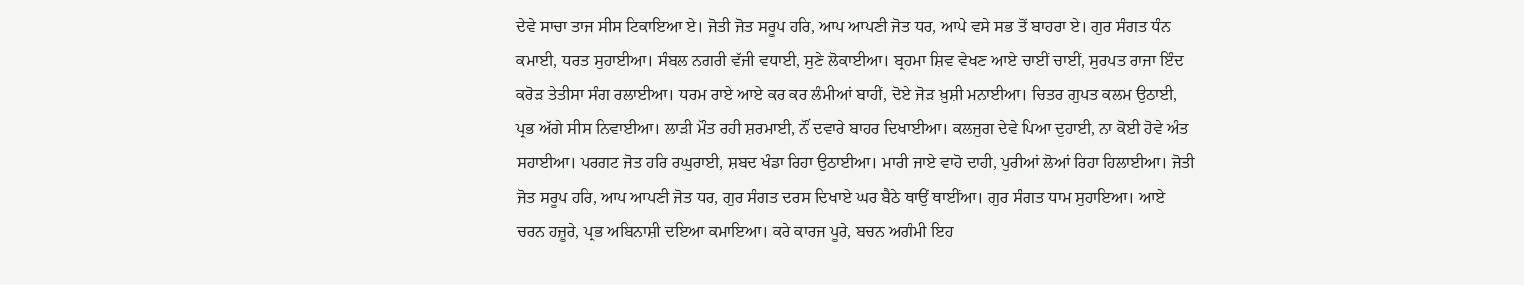ਦੇਵੇ ਸਾਚਾ ਤਾਜ ਸੀਸ ਟਿਕਾਇਆ ਏ। ਜੋਤੀ ਜੋਤ ਸਰੂਪ ਹਰਿ, ਆਪ ਆਪਣੀ ਜੋਤ ਧਰ, ਆਪੇ ਵਸੇ ਸਭ ਤੋਂ ਬਾਹਰਾ ਏ। ਗੁਰ ਸੰਗਤ ਧੰਨ ਕਮਾਈ, ਧਰਤ ਸੁਹਾਈਆ। ਸੰਬਲ ਨਗਰੀ ਵੱਜੀ ਵਧਾਈ, ਸੁਣੇ ਲੋਕਾਈਆ। ਬ੍ਰਹਮਾ ਸ਼ਿਵ ਵੇਖਣ ਆਏ ਚਾਈਂ ਚਾਈਂ, ਸੁਰਪਤ ਰਾਜਾ ਇੰਦ ਕਰੋੜ ਤੇਤੀਸਾ ਸੰਗ ਰਲਾਈਆ। ਧਰਮ ਰਾਏ ਆਏ ਕਰ ਕਰ ਲੰਮੀਆਂ ਬਾਹੀਂ, ਦੋਏ ਜੋੜ ਖ਼ੁਸ਼ੀ ਮਨਾਈਆ। ਚਿਤਰ ਗੁਪਤ ਕਲਮ ਉਠਾਈ, ਪ੍ਰਭ ਅੱਗੇ ਸੀਸ ਨਿਵਾਈਆ। ਲਾੜੀ ਮੌਤ ਰਹੀ ਸ਼ਰਮਾਈ, ਨੌਂ ਦਵਾਰੇ ਬਾਹਰ ਦਿਖਾਈਆ। ਕਲਜੁਗ ਦੇਵੇ ਪਿਆ ਦੁਹਾਈ, ਨਾ ਕੋਈ ਹੋਵੇ ਅੰਤ ਸਹਾਈਆ। ਪਰਗਟ ਜੋਤ ਹਰਿ ਰਘੁਰਾਈ, ਸ਼ਬਦ ਖੰਡਾ ਰਿਹਾ ਉਠਾਈਆ। ਮਾਰੀ ਜਾਏ ਵਾਹੋ ਦਾਹੀ, ਪੁਰੀਆਂ ਲੋਆਂ ਰਿਹਾ ਹਿਲਾਈਆ। ਜੋਤੀ ਜੋਤ ਸਰੂਪ ਹਰਿ, ਆਪ ਆਪਣੀ ਜੋਤ ਧਰ, ਗੁਰ ਸੰਗਤ ਦਰਸ ਦਿਖਾਏ ਘਰ ਬੈਠੇ ਥਾਉਂ ਥਾਈਂਆ। ਗੁਰ ਸੰਗਤ ਧਾਮ ਸੁਹਾਇਆ। ਆਏ ਚਰਨ ਹਜ਼ੂਰੇ, ਪ੍ਰਭ ਅਬਿਨਾਸ਼ੀ ਦਇਆ ਕਮਾਇਆ। ਕਰੇ ਕਾਰਜ ਪੂਰੇ, ਬਚਨ ਅਗੰਮੀ ਇਹ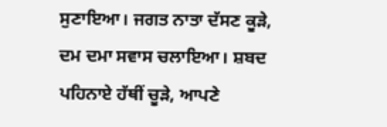ਸੁਣਾਇਆ। ਜਗਤ ਨਾਤਾ ਦੱਸਣ ਕੂੜੇ, ਦਮ ਦਮਾ ਸਵਾਸ ਚਲਾਇਆ। ਸ਼ਬਦ ਪਹਿਨਾਏ ਹੱਥੀਂ ਚੂੜੇ, ਆਪਣੇ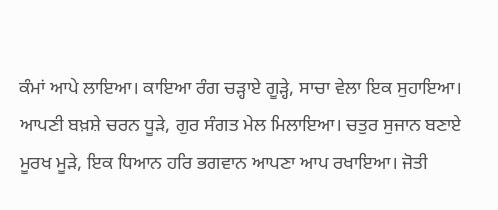ਕੰਮਾਂ ਆਪੇ ਲਾਇਆ। ਕਾਇਆ ਰੰਗ ਚੜ੍ਹਾਏ ਗੂੜ੍ਹੇ, ਸਾਚਾ ਵੇਲਾ ਇਕ ਸੁਹਾਇਆ। ਆਪਣੀ ਬਖ਼ਸ਼ੇ ਚਰਨ ਧੂੜੇ, ਗੁਰ ਸੰਗਤ ਮੇਲ ਮਿਲਾਇਆ। ਚਤੁਰ ਸੁਜਾਨ ਬਣਾਏ ਮੂਰਖ ਮੂੜੇ, ਇਕ ਧਿਆਨ ਹਰਿ ਭਗਵਾਨ ਆਪਣਾ ਆਪ ਰਖਾਇਆ। ਜੋਤੀ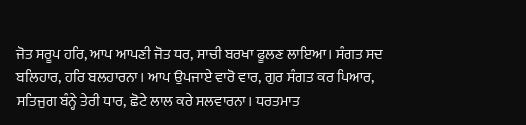ਜੋਤ ਸਰੂਪ ਹਰਿ, ਆਪ ਆਪਣੀ ਜੋਤ ਧਰ, ਸਾਚੀ ਬਰਖਾ ਫੂਲਣ ਲਾਇਆ। ਸੰਗਤ ਸਦ ਬਲਿਹਾਰ, ਹਰਿ ਬਲਹਾਰਨਾ। ਆਪ ਉਪਜਾਏ ਵਾਰੋ ਵਾਰ, ਗੁਰ ਸੰਗਤ ਕਰ ਪਿਆਰ, ਸਤਿਜੁਗ ਬੰਨ੍ਹੇ ਤੇਰੀ ਧਾਰ, ਛੋਟੇ ਲਾਲ ਕਰੇ ਸਲਵਾਰਨਾ। ਧਰਤਮਾਤ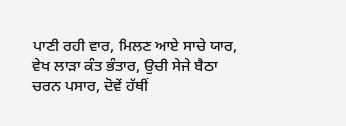ਪਾਣੀ ਰਹੀ ਵਾਰ, ਮਿਲਣ ਆਏ ਸਾਚੇ ਯਾਰ, ਵੇਖ ਲਾੜਾ ਕੰਤ ਭੰਤਾਰ, ਉਚੀ ਸੇਜੇ ਬੈਠਾ ਚਰਨ ਪਸਾਰ, ਦੋਵੇਂ ਹੱਥੀਂ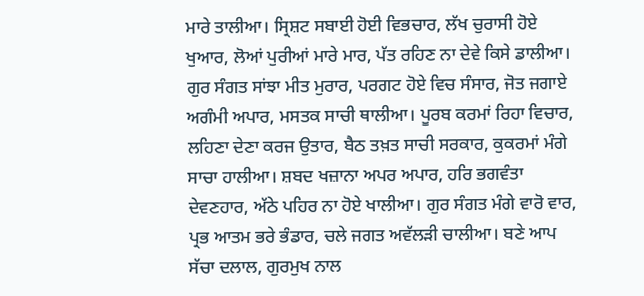ਮਾਰੇ ਤਾਲੀਆ। ਸ੍ਰਿਸ਼ਟ ਸਬਾਈ ਹੋਈ ਵਿਭਚਾਰ, ਲੱਖ ਚੁਰਾਸੀ ਹੋਏ ਖੁਆਰ, ਲੋਆਂ ਪੁਰੀਆਂ ਮਾਰੇ ਮਾਰ, ਪੱਤ ਰਹਿਣ ਨਾ ਦੇਵੇ ਕਿਸੇ ਡਾਲੀਆ। ਗੁਰ ਸੰਗਤ ਸਾਂਝਾ ਮੀਤ ਮੁਰਾਰ, ਪਰਗਟ ਹੋਏ ਵਿਚ ਸੰਸਾਰ, ਜੋਤ ਜਗਾਏ ਅਗੰਮੀ ਅਪਾਰ, ਮਸਤਕ ਸਾਚੀ ਥਾਲੀਆ। ਪੂਰਬ ਕਰਮਾਂ ਰਿਹਾ ਵਿਚਾਰ, ਲਹਿਣਾ ਦੇਣਾ ਕਰਜ ਉਤਾਰ, ਬੈਠ ਤਖ਼ਤ ਸਾਚੀ ਸਰਕਾਰ, ਕੁਕਰਮਾਂ ਮੰਗੇ ਸਾਚਾ ਹਾਲੀਆ। ਸ਼ਬਦ ਖਜ਼ਾਨਾ ਅਪਰ ਅਪਾਰ, ਹਰਿ ਭਗਵੰਤਾ ਦੇਵਣਹਾਰ, ਅੱਠੇ ਪਹਿਰ ਨਾ ਹੋਏ ਖਾਲੀਆ। ਗੁਰ ਸੰਗਤ ਮੰਗੇ ਵਾਰੋ ਵਾਰ, ਪ੍ਰਭ ਆਤਮ ਭਰੇ ਭੰਡਾਰ, ਚਲੇ ਜਗਤ ਅਵੱਲੜੀ ਚਾਲੀਆ। ਬਣੇ ਆਪ ਸੱਚਾ ਦਲਾਲ, ਗੁਰਮੁਖ ਨਾਲ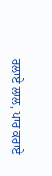ਰਲਾਏ ਲਾਲ, ਪਾਰ ਕਰਾਏ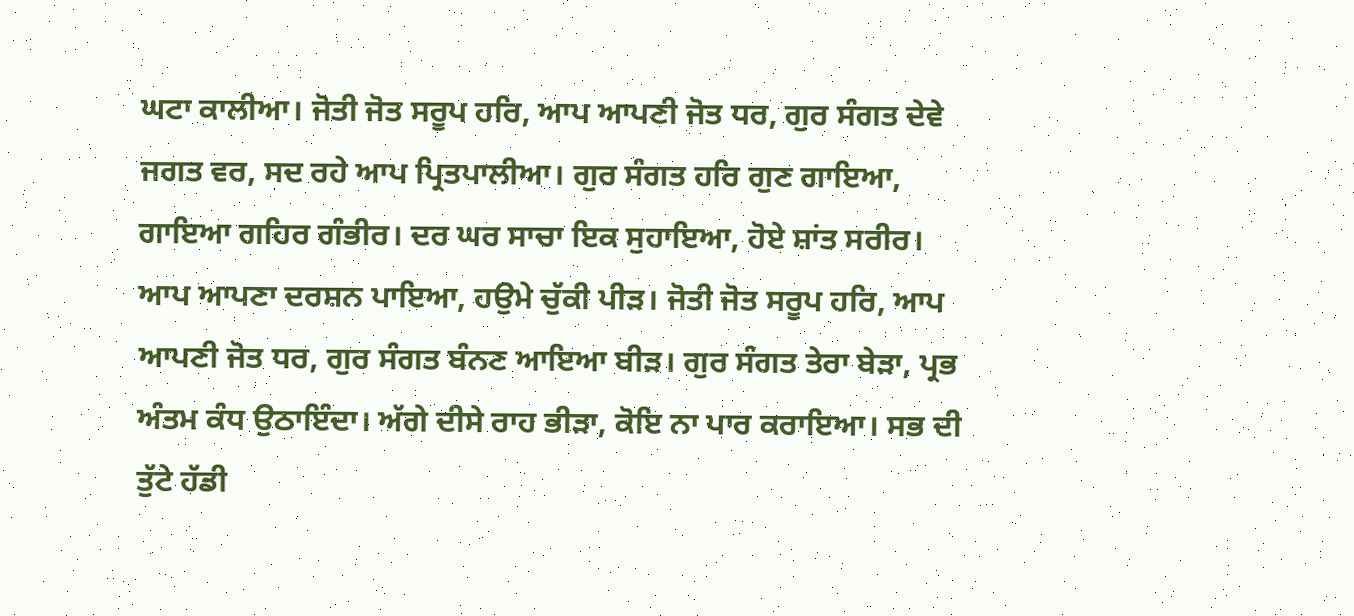ਘਟਾ ਕਾਲੀਆ। ਜੋਤੀ ਜੋਤ ਸਰੂਪ ਹਰਿ, ਆਪ ਆਪਣੀ ਜੋਤ ਧਰ, ਗੁਰ ਸੰਗਤ ਦੇਵੇ ਜਗਤ ਵਰ, ਸਦ ਰਹੇ ਆਪ ਪ੍ਰਿਤਪਾਲੀਆ। ਗੁਰ ਸੰਗਤ ਹਰਿ ਗੁਣ ਗਾਇਆ, ਗਾਇਆ ਗਹਿਰ ਗੰਭੀਰ। ਦਰ ਘਰ ਸਾਚਾ ਇਕ ਸੁਹਾਇਆ, ਹੋਏ ਸ਼ਾਂਤ ਸਰੀਰ। ਆਪ ਆਪਣਾ ਦਰਸ਼ਨ ਪਾਇਆ, ਹਉਮੇ ਚੁੱਕੀ ਪੀੜ। ਜੋਤੀ ਜੋਤ ਸਰੂਪ ਹਰਿ, ਆਪ ਆਪਣੀ ਜੋਤ ਧਰ, ਗੁਰ ਸੰਗਤ ਬੰਨਣ ਆਇਆ ਬੀੜ। ਗੁਰ ਸੰਗਤ ਤੇਰਾ ਬੇੜਾ, ਪ੍ਰਭ ਅੰਤਮ ਕੰਧ ਉਠਾਇੰਦਾ। ਅੱਗੇ ਦੀਸੇ ਰਾਹ ਭੀੜਾ, ਕੋਇ ਨਾ ਪਾਰ ਕਰਾਇਆ। ਸਭ ਦੀ ਤੁੱਟੇ ਹੱਡੀ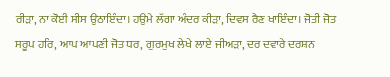ਰੀੜਾ, ਨਾ ਕੋਈ ਸੀਸ ਉਠਾਇੰਦਾ। ਹਉਮੇ ਲੱਗਾ ਅੰਦਰ ਕੀੜਾ, ਦਿਵਸ ਰੈਣ ਖਾਇੰਦਾ। ਜੋਤੀ ਜੋਤ ਸਰੂਪ ਹਰਿ, ਆਪ ਆਪਣੀ ਜੋਤ ਧਰ, ਗੁਰਮੁਖ ਲੇਖੇ ਲਾਏ ਜੀਅੜਾ, ਦਰ ਦਵਾਰੇ ਦਰਸ਼ਨ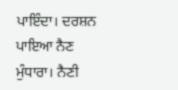ਪਾਇੰਦਾ। ਦਰਸ਼ਨ ਪਾਇਆ ਨੈਣ ਮੁੰਧਾਰਾ। ਨੈਣੀ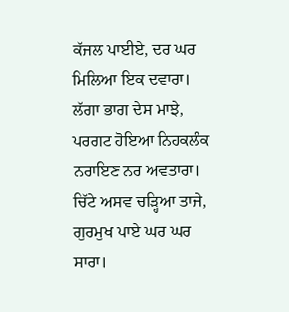ਕੱਜਲ ਪਾਈਏ, ਦਰ ਘਰ ਮਿਲਿਆ ਇਕ ਦਵਾਰਾ। ਲੱਗਾ ਭਾਗ ਦੇਸ ਮਾਝੇ, ਪਰਗਟ ਹੋਇਆ ਨਿਹਕਲੰਕ ਨਰਾਇਣ ਨਰ ਅਵਤਾਰਾ। ਚਿੱਟੇ ਅਸਵ ਚੜ੍ਹਿਆ ਤਾਜੇ, ਗੁਰਮੁਖ ਪਾਏ ਘਰ ਘਰ ਸਾਰਾ।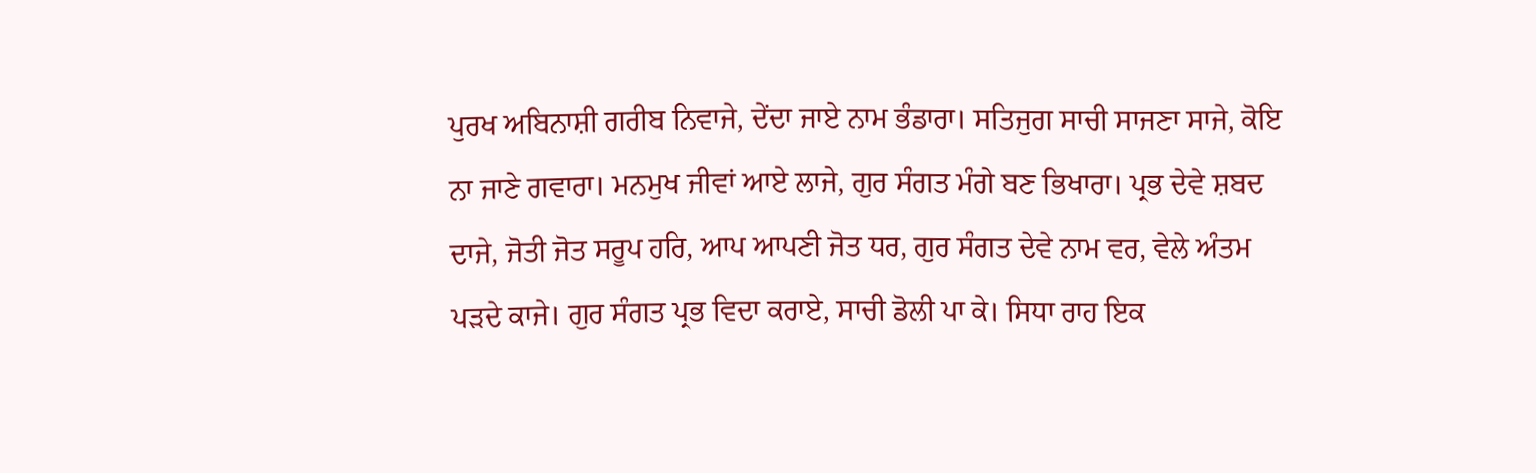ਪੁਰਖ ਅਬਿਨਾਸ਼ੀ ਗਰੀਬ ਨਿਵਾਜੇ, ਦੇਂਦਾ ਜਾਏ ਨਾਮ ਭੰਡਾਰਾ। ਸਤਿਜੁਗ ਸਾਚੀ ਸਾਜਣਾ ਸਾਜੇ, ਕੋਇ ਨਾ ਜਾਣੇ ਗਵਾਰਾ। ਮਨਮੁਖ ਜੀਵਾਂ ਆਏ ਲਾਜੇ, ਗੁਰ ਸੰਗਤ ਮੰਗੇ ਬਣ ਭਿਖਾਰਾ। ਪ੍ਰਭ ਦੇਵੇ ਸ਼ਬਦ ਦਾਜੇ, ਜੋਤੀ ਜੋਤ ਸਰੂਪ ਹਰਿ, ਆਪ ਆਪਣੀ ਜੋਤ ਧਰ, ਗੁਰ ਸੰਗਤ ਦੇਵੇ ਨਾਮ ਵਰ, ਵੇਲੇ ਅੰਤਮ ਪੜਦੇ ਕਾਜੇ। ਗੁਰ ਸੰਗਤ ਪ੍ਰਭ ਵਿਦਾ ਕਰਾਏ, ਸਾਚੀ ਡੋਲੀ ਪਾ ਕੇ। ਸਿਧਾ ਰਾਹ ਇਕ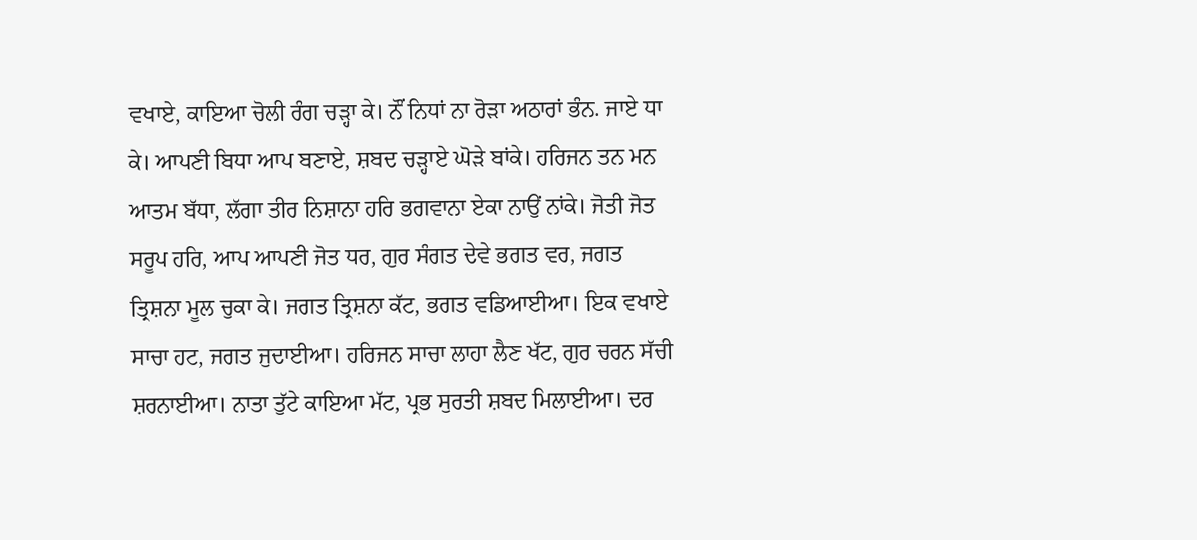ਵਖਾਏ, ਕਾਇਆ ਚੋਲੀ ਰੰਗ ਚੜ੍ਹਾ ਕੇ। ਨੌਂ ਨਿਧਾਂ ਨਾ ਰੋੜਾ ਅਠਾਰਾਂ ਭੰਨ. ਜਾਏ ਧਾ ਕੇ। ਆਪਣੀ ਬਿਧਾ ਆਪ ਬਣਾਏ, ਸ਼ਬਦ ਚੜ੍ਹਾਏ ਘੋੜੇ ਬਾਂਕੇ। ਹਰਿਜਨ ਤਨ ਮਨ ਆਤਮ ਬੱਧਾ, ਲੱਗਾ ਤੀਰ ਨਿਸ਼ਾਨਾ ਹਰਿ ਭਗਵਾਨਾ ਏਕਾ ਨਾਉਂ ਨਾਂਕੇ। ਜੋਤੀ ਜੋਤ ਸਰੂਪ ਹਰਿ, ਆਪ ਆਪਣੀ ਜੋਤ ਧਰ, ਗੁਰ ਸੰਗਤ ਦੇਵੇ ਭਗਤ ਵਰ, ਜਗਤ ਤ੍ਰਿਸ਼ਨਾ ਮੂਲ ਚੁਕਾ ਕੇ। ਜਗਤ ਤ੍ਰਿਸ਼ਨਾ ਕੱਟ, ਭਗਤ ਵਡਿਆਈਆ। ਇਕ ਵਖਾਏ ਸਾਚਾ ਹਟ, ਜਗਤ ਜੁਦਾਈਆ। ਹਰਿਜਨ ਸਾਚਾ ਲਾਹਾ ਲੈਣ ਖੱਟ, ਗੁਰ ਚਰਨ ਸੱਚੀ ਸ਼ਰਨਾਈਆ। ਨਾਤਾ ਤੁੱਟੇ ਕਾਇਆ ਮੱਟ, ਪ੍ਰਭ ਸੁਰਤੀ ਸ਼ਬਦ ਮਿਲਾਈਆ। ਦਰ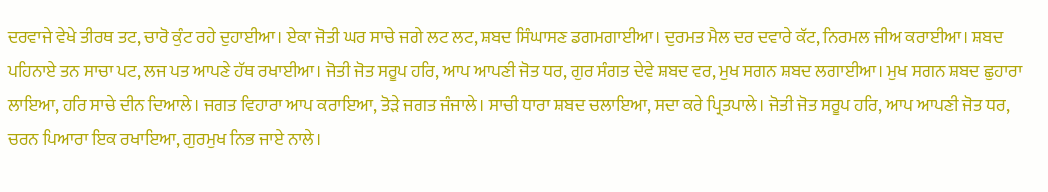ਦਰਵਾਜੇ ਵੇਖੇ ਤੀਰਥ ਤਟ, ਚਾਰੋ ਕੁੰਟ ਰਹੇ ਦੁਹਾਈਆ। ਏਕਾ ਜੋਤੀ ਘਰ ਸਾਚੇ ਜਗੇ ਲਟ ਲਟ, ਸ਼ਬਦ ਸਿੰਘਾਸਣ ਡਗਮਗਾਈਆ। ਦੁਰਮਤ ਮੈਲ ਦਰ ਦਵਾਰੇ ਕੱਟ, ਨਿਰਮਲ ਜੀਅ ਕਰਾਈਆ। ਸ਼ਬਦ ਪਹਿਨਾਏ ਤਨ ਸਾਚਾ ਪਟ, ਲਜ ਪਤ ਆਪਣੇ ਹੱਥ ਰਖਾਈਆ। ਜੋਤੀ ਜੋਤ ਸਰੂਪ ਹਰਿ, ਆਪ ਆਪਣੀ ਜੋਤ ਧਰ, ਗੁਰ ਸੰਗਤ ਦੇਵੇ ਸ਼ਬਦ ਵਰ, ਮੁਖ ਸਗਨ ਸ਼ਬਦ ਲਗਾਈਆ। ਮੁਖ ਸਗਨ ਸ਼ਬਦ ਛੁਹਾਰਾ ਲਾਇਆ, ਹਰਿ ਸਾਚੇ ਦੀਨ ਦਿਆਲੇ। ਜਗਤ ਵਿਹਾਰਾ ਆਪ ਕਰਾਇਆ, ਤੋੜੇ ਜਗਤ ਜੰਜਾਲੇ। ਸਾਚੀ ਧਾਰਾ ਸ਼ਬਦ ਚਲਾਇਆ, ਸਦਾ ਕਰੇ ਪ੍ਰਿਤਪਾਲੇ। ਜੋਤੀ ਜੋਤ ਸਰੂਪ ਹਰਿ, ਆਪ ਆਪਣੀ ਜੋਤ ਧਰ, ਚਰਨ ਪਿਆਰਾ ਇਕ ਰਖਾਇਆ, ਗੁਰਮੁਖ ਨਿਭ ਜਾਏ ਨਾਲੇ।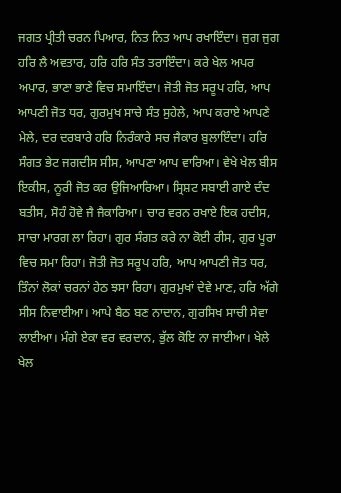ਜਗਤ ਪ੍ਰੀਤੀ ਚਰਨ ਪਿਆਰ, ਨਿਤ ਨਿਤ ਆਪ ਰਖਾਇੰਦਾ। ਜੁਗ ਜੁਗ ਹਰਿ ਲੈ ਅਵਤਾਰ, ਹਰਿ ਹਰਿ ਸੰਤ ਤਰਾਇੰਦਾ। ਕਰੇ ਖੇਲ ਅਪਰ ਅਪਾਰ, ਭਾਣਾ ਭਾਣੇ ਵਿਚ ਸਮਾਇੰਦਾ। ਜੋਤੀ ਜੋਤ ਸਰੂਪ ਹਰਿ, ਆਪ ਆਪਣੀ ਜੋਤ ਧਰ, ਗੁਰਮੁਖ ਸਾਚੇ ਸੰਤ ਸੁਹੇਲੇ, ਆਪ ਕਰਾਏ ਆਪਣੇ ਮੇਲੇ, ਦਰ ਦਰਬਾਰੇ ਹਰਿ ਨਿਰੰਕਾਰੇ ਸਚ ਜੈਕਾਰ ਬੁਲਾਇੰਦਾ। ਹਰਿ ਸੰਗਤ ਭੇਟ ਜਗਦੀਸ ਸੀਸ, ਆਪਣਾ ਆਪ ਵਾਰਿਆ। ਵੇਖੇ ਖੇਲ ਬੀਸ ਇਕੀਸ, ਨੂਰੀ ਜੋਤ ਕਰ ਉਜਿਆਰਿਆ। ਸ੍ਰਿਸ਼ਟ ਸਬਾਈ ਗਾਏ ਦੰਦ ਬਤੀਸ, ਸੋਹੰ ਹੋਵੇ ਜੈ ਜੈਕਾਰਿਆ। ਚਾਰ ਵਰਨ ਰਖਾਏ ਇਕ ਹਦੀਸ, ਸਾਚਾ ਮਾਰਗ ਲਾ ਰਿਹਾ। ਗੁਰ ਸੰਗਤ ਕਰੇ ਨਾ ਕੋਈ ਰੀਸ, ਗੁਰ ਪੂਰਾ ਵਿਚ ਸਮਾ ਰਿਹਾ। ਜੋਤੀ ਜੋਤ ਸਰੂਪ ਹਰਿ, ਆਪ ਆਪਣੀ ਜੋਤ ਧਰ, ਤਿੰਨਾਂ ਲੋਕਾਂ ਚਰਨਾਂ ਹੇਠ ਝਸਾ ਰਿਹਾ। ਗੁਰਮੁਖਾਂ ਦੇਵੇ ਮਾਣ, ਹਰਿ ਅੱਗੇ ਸੀਸ ਨਿਵਾਈਆ। ਆਪੇ ਬੈਠ ਬਣ ਨਾਦਾਨ, ਗੁਰਸਿਖ ਸਾਚੀ ਸੇਵਾ ਲਾਈਆ। ਮੰਗੇ ਏਕਾ ਵਰ ਵਰਦਾਨ, ਭੁੱਲ ਕੋਇ ਨਾ ਜਾਈਆ। ਖੇਲੇ ਖੇਲ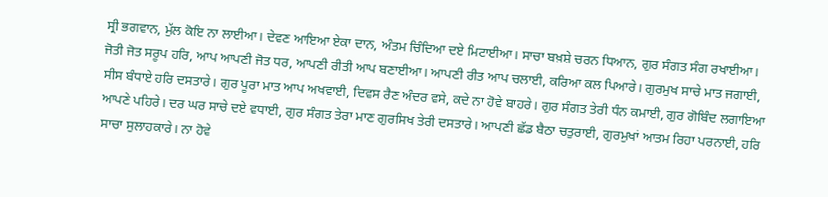ਸ੍ਰੀ ਭਗਵਾਨ, ਮੁੱਲ ਕੋਇ ਨਾ ਲਾਈਆ। ਦੇਵਣ ਆਇਆ ਏਕਾ ਦਾਨ, ਅੰਤਮ ਚਿੰਦਿਆ ਦਏ ਮਿਟਾਈਆ। ਸਾਚਾ ਬਖ਼ਸ਼ੇ ਚਰਨ ਧਿਆਨ, ਗੁਰ ਸੰਗਤ ਸੰਗ ਰਖਾਈਆ। ਜੋਤੀ ਜੋਤ ਸਰੂਪ ਹਰਿ, ਆਪ ਆਪਣੀ ਜੋਤ ਧਰ, ਆਪਣੀ ਰੀਤੀ ਆਪ ਬਣਾਈਆ। ਆਪਣੀ ਰੀਤ ਆਪ ਚਲਾਈ, ਕਰਿਆ ਕਲ ਪਿਆਰੇ। ਗੁਰਮੁਖ ਸਾਚੇ ਮਾਤ ਜਗਾਈ, ਸੀਸ ਬੰਧਾਏ ਹਰਿ ਦਸਤਾਰੇ। ਗੁਰ ਪੂਰਾ ਮਾਤ ਆਪ ਅਖਵਾਈ, ਦਿਵਸ ਰੈਣ ਅੰਦਰ ਵਸੇ, ਕਦੇ ਨਾ ਹੋਵੇ ਬਾਹਰੇ। ਗੁਰ ਸੰਗਤ ਤੇਰੀ ਧੰਨ ਕਮਾਈ, ਗੁਰ ਗੋਬਿੰਦ ਲਗਾਇਆ ਆਪਣੇ ਪਹਿਰੇ। ਦਰ ਘਰ ਸਾਚੇ ਦਏ ਵਧਾਈ, ਗੁਰ ਸੰਗਤ ਤੇਰਾ ਮਾਣ ਗੁਰਸਿਖ ਤੇਰੀ ਦਸਤਾਰੇ। ਆਪਣੀ ਛੱਡ ਬੈਠਾ ਚਤੁਰਾਈ, ਗੁਰਮੁਖਾਂ ਆਤਮ ਰਿਹਾ ਪਰਨਾਈ, ਹਰਿ ਸਾਚਾ ਸੁਲਾਹਕਾਰੇ। ਨਾ ਹੋਵੇ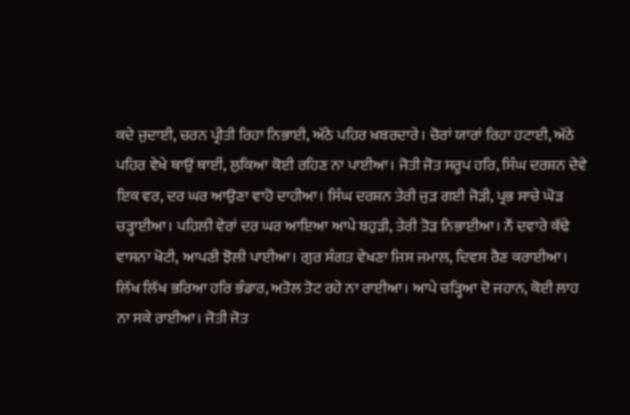ਕਦੇ ਜੁਦਾਈ, ਚਰਨ ਪ੍ਰੀਤੀ ਰਿਹਾ ਨਿਭਾਈ, ਅੱਠੇ ਪਹਿਰ ਖ਼ਬਰਦਾਰੇ। ਚੋਰਾਂ ਯਾਰਾਂ ਰਿਹਾ ਹਟਾਈ, ਅੱਠੇ ਪਹਿਰ ਵੇਖੇ ਥਾਉਂ ਥਾਈਂ, ਲੁਕਿਆ ਕੋਈ ਰਹਿਣ ਨਾ ਪਾਈਆ। ਜੋਤੀ ਜੋਤ ਸਰੂਪ ਹਰਿ, ਸਿੰਘ ਦਰਸ਼ਨ ਦੇਵੇ ਇਕ ਵਰ, ਦਰ ਘਰ ਆਉਣਾ ਵਾਹੋ ਦਾਹੀਆ। ਸਿੰਘ ਦਰਸ਼ਨ ਤੇਰੀ ਜੁੜ ਗਈ ਜੋੜੀ, ਪ੍ਰਭ ਸਾਚੇ ਘੋੜ ਚੜ੍ਹਾਈਆ। ਪਹਿਲੀ ਵੇਰਾਂ ਦਰ ਘਰ ਆਇਆ ਆਪੇ ਬਹੁੜੀ, ਤੇਰੀ ਤੋੜ ਨਿਭਾਈਆ। ਨੌਂ ਦਵਾਰੇ ਕੱਢੇ ਵਾਸਨਾ ਖੋਟੀ, ਆਪਣੀ ਝੋਲੀ ਪਾਈਆ। ਗੁਰ ਸੰਗਤ ਵੇਖਣਾ ਜਿਸ ਜਮਾਲ, ਦਿਵਸ ਰੈਣ ਕਰਾਈਆ। ਲਿੱਖ ਲਿੱਖ ਭਰਿਆ ਹਰਿ ਭੰਡਾਰ, ਅਤੋਲ ਤੋਟ ਰਹੇ ਨਾ ਰਾਈਆ। ਆਪੇ ਚੜ੍ਹਿਆ ਦੋ ਜਹਾਨ, ਕੋਈ ਲਾਹ ਨਾ ਸਕੇ ਰਾਈਆ। ਜੋਤੀ ਜੋਤ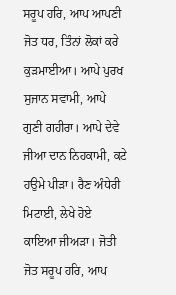ਸਰੂਪ ਹਰਿ, ਆਪ ਆਪਣੀ ਜੋਤ ਧਰ, ਤਿੰਨਾਂ ਲੋਕਾਂ ਕਰੇ ਕੁੜਮਾਈਆ। ਆਪੇ ਪੁਰਖ ਸੁਜਾਨ ਸਵਾਮੀ, ਆਪੇ ਗੁਣੀ ਗਹੀਰਾ। ਆਪੇ ਦੇਵੇ ਜੀਆ ਦਾਨ ਨਿਹਕਾਮੀ, ਕਟੇ ਹਉਮੇ ਪੀੜਾ। ਰੈਣ ਅੰਧੇਰੀ ਮਿਟਾਈ, ਲੇਖੇ ਹੋਏ ਕਾਇਆ ਜੀਅੜਾ। ਜੋਤੀ ਜੋਤ ਸਰੂਪ ਹਰਿ, ਆਪ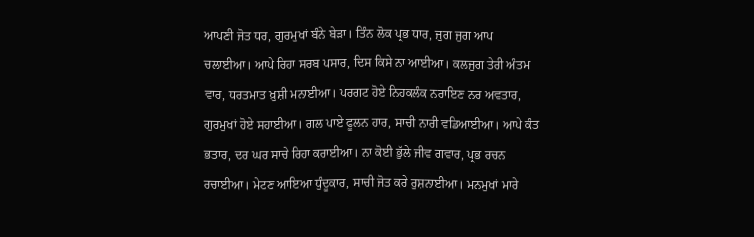ਆਪਣੀ ਜੋਤ ਧਰ, ਗੁਰਮੁਖਾਂ ਬੰਨੇ ਬੇੜਾ। ਤਿੰਨ ਲੋਕ ਪ੍ਰਭ ਧਾਰ, ਜੁਗ ਜੁਗ ਆਪ ਚਲਾਈਆ। ਆਪੇ ਰਿਹਾ ਸਰਬ ਪਸਾਰ, ਦਿਸ ਕਿਸੇ ਨਾ ਆਈਆ। ਕਲਜੁਗ ਤੇਰੀ ਅੰਤਮ ਵਾਰ, ਧਰਤਮਾਤ ਖ਼ੁਸ਼ੀ ਮਨਾਈਆ। ਪਰਗਟ ਹੋਏ ਨਿਹਕਲੰਕ ਨਰਾਇਣ ਨਰ ਅਵਤਾਰ, ਗੁਰਮੁਖਾਂ ਹੋਏ ਸਹਾਈਆ। ਗਲ ਪਾਏ ਫੂਲਨ ਹਾਰ, ਸਾਚੀ ਨਾਰੀ ਵਡਿਆਈਆ। ਆਪੇ ਕੰਤ ਭਤਾਰ, ਦਰ ਘਰ ਸਾਚੇ ਰਿਹਾ ਕਰਾਈਆ। ਨਾ ਕੋਈ ਭੁੱਲੇ ਜੀਵ ਗਵਾਰ, ਪ੍ਰਭ ਰਚਨ ਰਚਾਈਆ। ਮੇਟਣ ਆਇਆ ਧੁੰਦੂਕਾਰ, ਸਾਚੀ ਜੋਤ ਕਰੇ ਰੁਸ਼ਨਾਈਆ। ਮਨਮੁਖਾਂ ਮਾਰੇ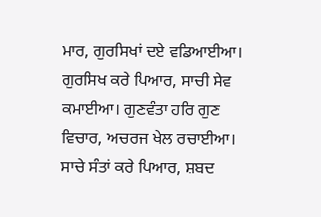ਮਾਰ, ਗੁਰਸਿਖਾਂ ਦਏ ਵਡਿਆਈਆ। ਗੁਰਸਿਖ ਕਰੇ ਪਿਆਰ, ਸਾਚੀ ਸੇਵ ਕਮਾਈਆ। ਗੁਣਵੰਤਾ ਹਰਿ ਗੁਣ ਵਿਚਾਰ, ਅਚਰਜ ਖੇਲ ਰਚਾਈਆ। ਸਾਚੇ ਸੰਤਾਂ ਕਰੇ ਪਿਆਰ, ਸ਼ਬਦ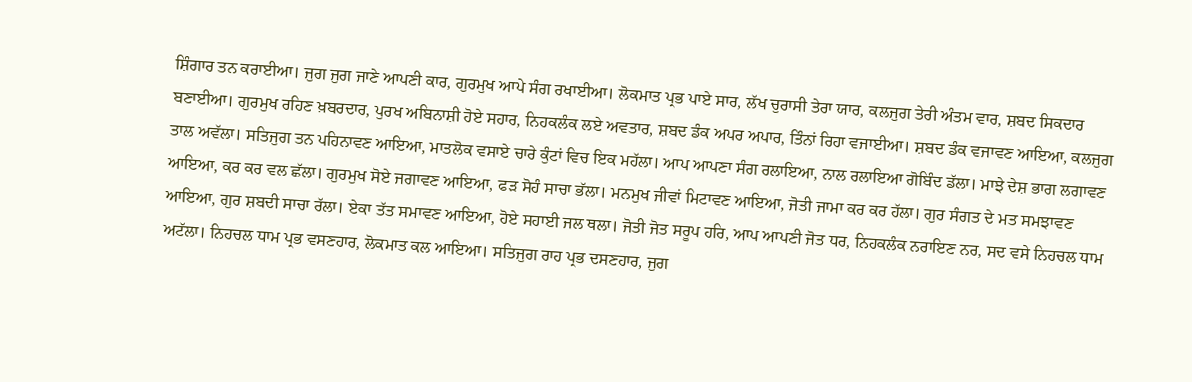ਸ਼ਿੰਗਾਰ ਤਨ ਕਰਾਈਆ। ਜੁਗ ਜੁਗ ਜਾਣੇ ਆਪਣੀ ਕਾਰ, ਗੁਰਮੁਖ ਆਪੇ ਸੰਗ ਰਖਾਈਆ। ਲੋਕਮਾਤ ਪ੍ਰਭ ਪਾਏ ਸਾਰ, ਲੱਖ ਚੁਰਾਸੀ ਤੇਰਾ ਯਾਰ, ਕਲਜੁਗ ਤੇਰੀ ਅੰਤਮ ਵਾਰ, ਸ਼ਬਦ ਸਿਕਦਾਰ ਬਣਾਈਆ। ਗੁਰਮੁਖ ਰਹਿਣ ਖ਼ਬਰਦਾਰ, ਪੁਰਖ ਅਬਿਨਾਸ਼ੀ ਹੋਏ ਸਹਾਰ, ਨਿਹਕਲੰਕ ਲਏ ਅਵਤਾਰ, ਸ਼ਬਦ ਡੰਕ ਅਪਰ ਅਪਾਰ, ਤਿੰਨਾਂ ਰਿਹਾ ਵਜਾਈਆ। ਸ਼ਬਦ ਡੰਕ ਵਜਾਵਣ ਆਇਆ, ਕਲਜੁਗ ਤਾਲ ਅਵੱਲਾ। ਸਤਿਜੁਗ ਤਨ ਪਹਿਨਾਵਣ ਆਇਆ, ਮਾਤਲੋਕ ਵਸਾਏ ਚਾਰੇ ਕੁੰਟਾਂ ਵਿਚ ਇਕ ਮਹੱਲਾ। ਆਪ ਆਪਣਾ ਸੰਗ ਰਲਾਇਆ, ਨਾਲ ਰਲਾਇਆ ਗੋਬਿੰਦ ਡੱਲਾ। ਮਾਝੇ ਦੇਸ਼ ਭਾਗ ਲਗਾਵਣ ਆਇਆ, ਕਰ ਕਰ ਵਲ ਛੱਲਾ। ਗੁਰਮੁਖ ਸੋਏ ਜਗਾਵਣ ਆਇਆ, ਫੜ ਸੋਹੰ ਸਾਚਾ ਭੱਲਾ। ਮਨਮੁਖ ਜੀਵਾਂ ਮਿਟਾਵਣ ਆਇਆ, ਜੋਤੀ ਜਾਮਾ ਕਰ ਕਰ ਹੱਲਾ। ਗੁਰ ਸੰਗਤ ਦੇ ਮਤ ਸਮਝਾਵਣ ਆਇਆ, ਗੁਰ ਸ਼ਬਦੀ ਸਾਚਾ ਰੱਲਾ। ਏਕਾ ਤੱਤ ਸਮਾਵਣ ਆਇਆ, ਹੋਏ ਸਹਾਈ ਜਲ ਥਲਾ। ਜੋਤੀ ਜੋਤ ਸਰੂਪ ਹਰਿ, ਆਪ ਆਪਣੀ ਜੋਤ ਧਰ, ਨਿਹਕਲੰਕ ਨਰਾਇਣ ਨਰ, ਸਦ ਵਸੇ ਨਿਹਚਲ ਧਾਮ ਅਟੱਲਾ। ਨਿਹਚਲ ਧਾਮ ਪ੍ਰਭ ਵਸਣਹਾਰ, ਲੋਕਮਾਤ ਕਲ ਆਇਆ। ਸਤਿਜੁਗ ਰਾਹ ਪ੍ਰਭ ਦਸਣਹਾਰ, ਜੁਗ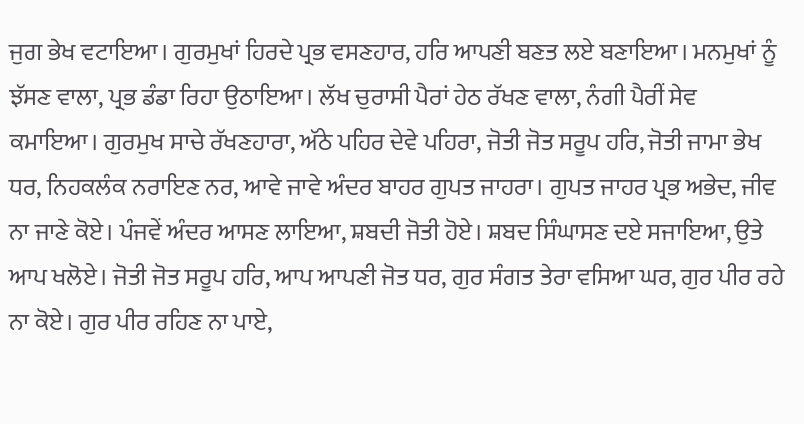ਜੁਗ ਭੇਖ ਵਟਾਇਆ। ਗੁਰਮੁਖਾਂ ਹਿਰਦੇ ਪ੍ਰਭ ਵਸਣਹਾਰ, ਹਰਿ ਆਪਣੀ ਬਣਤ ਲਏ ਬਣਾਇਆ। ਮਨਮੁਖਾਂ ਨੂੰ ਝੱਸਣ ਵਾਲਾ, ਪ੍ਰਭ ਡੰਡਾ ਰਿਹਾ ਉਠਾਇਆ। ਲੱਖ ਚੁਰਾਸੀ ਪੈਰਾਂ ਹੇਠ ਰੱਖਣ ਵਾਲਾ, ਨੰਗੀ ਪੈਰੀਂ ਸੇਵ ਕਮਾਇਆ। ਗੁਰਮੁਖ ਸਾਚੇ ਰੱਖਣਹਾਰਾ, ਅੱਠੇ ਪਹਿਰ ਦੇਵੇ ਪਹਿਰਾ, ਜੋਤੀ ਜੋਤ ਸਰੂਪ ਹਰਿ, ਜੋਤੀ ਜਾਮਾ ਭੇਖ ਧਰ, ਨਿਹਕਲੰਕ ਨਰਾਇਣ ਨਰ, ਆਵੇ ਜਾਵੇ ਅੰਦਰ ਬਾਹਰ ਗੁਪਤ ਜਾਹਰਾ। ਗੁਪਤ ਜਾਹਰ ਪ੍ਰਭ ਅਭੇਦ, ਜੀਵ ਨਾ ਜਾਣੇ ਕੋਏ। ਪੰਜਵੇਂ ਅੰਦਰ ਆਸਣ ਲਾਇਆ, ਸ਼ਬਦੀ ਜੋਤੀ ਹੋਏ। ਸ਼ਬਦ ਸਿੰਘਾਸਣ ਦਏ ਸਜਾਇਆ, ਉਤੇ ਆਪ ਖਲੋਏ। ਜੋਤੀ ਜੋਤ ਸਰੂਪ ਹਰਿ, ਆਪ ਆਪਣੀ ਜੋਤ ਧਰ, ਗੁਰ ਸੰਗਤ ਤੇਰਾ ਵਸਿਆ ਘਰ, ਗੁਰ ਪੀਰ ਰਹੇ ਨਾ ਕੋਏ। ਗੁਰ ਪੀਰ ਰਹਿਣ ਨਾ ਪਾਏ,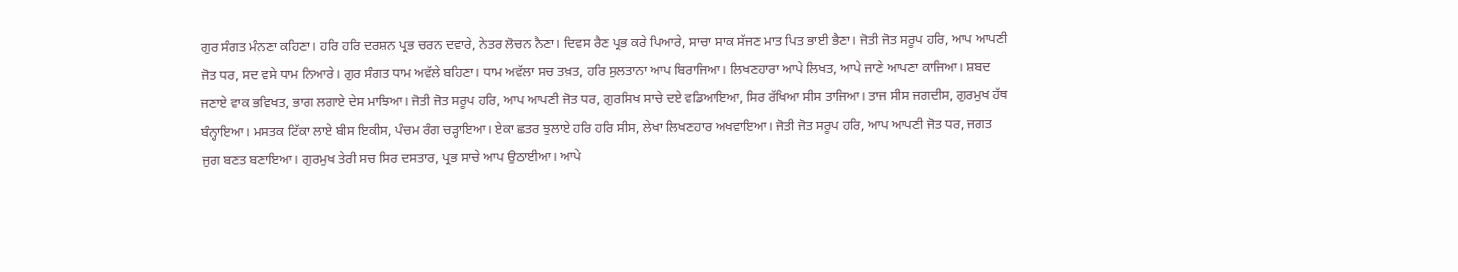ਗੁਰ ਸੰਗਤ ਮੰਨਣਾ ਕਹਿਣਾ। ਹਰਿ ਹਰਿ ਦਰਸ਼ਨ ਪ੍ਰਭ ਚਰਨ ਦਵਾਰੇ, ਨੇਤਰ ਲੋਚਨ ਨੈਣਾ। ਦਿਵਸ ਰੈਣ ਪ੍ਰਭ ਕਰੇ ਪਿਆਰੇ, ਸਾਚਾ ਸਾਕ ਸੱਜਣ ਮਾਤ ਪਿਤ ਭਾਈ ਭੈਣਾ। ਜੋਤੀ ਜੋਤ ਸਰੂਪ ਹਰਿ, ਆਪ ਆਪਣੀ ਜੋਤ ਧਰ, ਸਦ ਵਸੇ ਧਾਮ ਨਿਆਰੇ। ਗੁਰ ਸੰਗਤ ਧਾਮ ਅਵੱਲੇ ਬਹਿਣਾ। ਧਾਮ ਅਵੱਲਾ ਸਚ ਤਖ਼ਤ, ਹਰਿ ਸੁਲਤਾਨਾ ਆਪ ਬਿਰਾਜਿਆ। ਲਿਖਣਹਾਰਾ ਆਪੇ ਲਿਖਤ, ਆਪੇ ਜਾਣੇ ਆਪਣਾ ਕਾਜਿਆ। ਸ਼ਬਦ ਜਣਾਏ ਵਾਕ ਭਵਿਖਤ, ਭਾਗ ਲਗਾਏ ਦੇਸ ਮਾਝਿਆ। ਜੋਤੀ ਜੋਤ ਸਰੂਪ ਹਰਿ, ਆਪ ਆਪਣੀ ਜੋਤ ਧਰ, ਗੁਰਸਿਖ ਸਾਚੇ ਦਏ ਵਡਿਆਇਆ, ਸਿਰ ਰੱਖਿਆ ਸੀਸ ਤਾਜਿਆ। ਤਾਜ ਸੀਸ ਜਗਦੀਸ, ਗੁਰਮੁਖ ਹੱਥ ਬੰਨ੍ਹਾਇਆ। ਮਸਤਕ ਟਿੱਕਾ ਲਾਏ ਬੀਸ ਇਕੀਸ, ਪੰਚਮ ਰੰਗ ਚੜ੍ਹਾਇਆ। ਏਕਾ ਛਤਰ ਝੁਲਾਏ ਹਰਿ ਹਰਿ ਸੀਸ, ਲੇਖਾ ਲਿਖਣਹਾਰ ਅਖਵਾਇਆ। ਜੋਤੀ ਜੋਤ ਸਰੂਪ ਹਰਿ, ਆਪ ਆਪਣੀ ਜੋਤ ਧਰ, ਜਗਤ ਜੁਗ ਬਣਤ ਬਣਾਇਆ। ਗੁਰਮੁਖ ਤੇਰੀ ਸਚ ਸਿਰ ਦਸਤਾਰ, ਪ੍ਰਭ ਸਾਚੇ ਆਪ ਉਠਾਈਆ। ਆਪੇ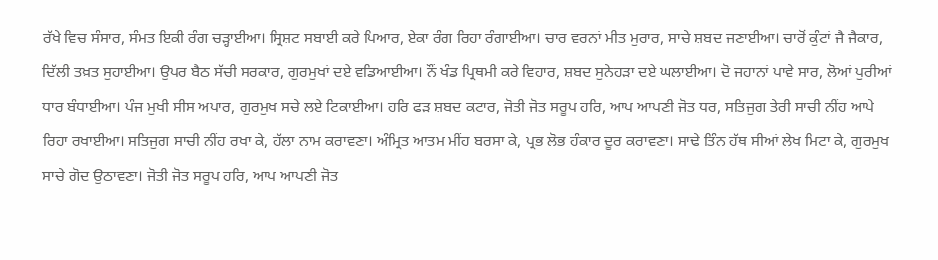ਰੱਖੇ ਵਿਚ ਸੰਸਾਰ, ਸੰਮਤ ਇਕੀ ਰੰਗ ਚੜ੍ਹਾਈਆ। ਸ੍ਰਿਸ਼ਟ ਸਬਾਈ ਕਰੇ ਪਿਆਰ, ਏਕਾ ਰੰਗ ਰਿਹਾ ਰੰਗਾਈਆ। ਚਾਰ ਵਰਨਾਂ ਮੀਤ ਮੁਰਾਰ, ਸਾਚੇ ਸ਼ਬਦ ਜਣਾਈਆ। ਚਾਰੋਂ ਕੁੰਟਾਂ ਜੈ ਜੈਕਾਰ, ਦਿੱਲੀ ਤਖ਼ਤ ਸੁਹਾਈਆ। ਉਪਰ ਬੈਠ ਸੱਚੀ ਸਰਕਾਰ, ਗੁਰਮੁਖਾਂ ਦਏ ਵਡਿਆਈਆ। ਨੌਂ ਖੰਡ ਪ੍ਰਿਥਮੀ ਕਰੇ ਵਿਹਾਰ, ਸ਼ਬਦ ਸੁਨੇਹੜਾ ਦਏ ਘਲਾਈਆ। ਦੋ ਜਹਾਨਾਂ ਪਾਵੇ ਸਾਰ, ਲੋਆਂ ਪੁਰੀਆਂ ਧਾਰ ਬੰਧਾਈਆ। ਪੰਜ ਮੁਖੀ ਸੀਸ ਅਪਾਰ, ਗੁਰਮੁਖ ਸਚੇ ਲਏ ਟਿਕਾਈਆ। ਹਰਿ ਫੜ ਸ਼ਬਦ ਕਟਾਰ, ਜੋਤੀ ਜੋਤ ਸਰੂਪ ਹਰਿ, ਆਪ ਆਪਣੀ ਜੋਤ ਧਰ, ਸਤਿਜੁਗ ਤੇਰੀ ਸਾਚੀ ਨੀਂਹ ਆਪੇ ਰਿਹਾ ਰਖਾਈਆ। ਸਤਿਜੁਗ ਸਾਚੀ ਨੀਂਹ ਰਖਾ ਕੇ, ਹੱਲਾ ਨਾਮ ਕਰਾਵਣਾ। ਅੰਮ੍ਰਿਤ ਆਤਮ ਮੀਂਹ ਬਰਸਾ ਕੇ, ਪ੍ਰਭ ਲੋਭ ਹੰਕਾਰ ਦੂਰ ਕਰਾਵਣਾ। ਸਾਢੇ ਤਿੰਨ ਹੱਥ ਸੀਆਂ ਲੇਖ ਮਿਟਾ ਕੇ, ਗੁਰਮੁਖ ਸਾਚੇ ਗੋਦ ਉਠਾਵਣਾ। ਜੋਤੀ ਜੋਤ ਸਰੂਪ ਹਰਿ, ਆਪ ਆਪਣੀ ਜੋਤ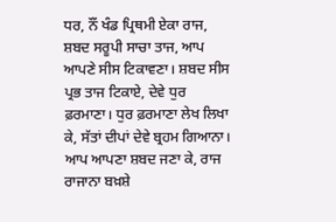ਧਰ, ਨੌਂ ਖੰਡ ਪ੍ਰਿਥਮੀ ਏਕਾ ਰਾਜ, ਸ਼ਬਦ ਸਰੂਪੀ ਸਾਚਾ ਤਾਜ, ਆਪ ਆਪਣੇ ਸੀਸ ਟਿਕਾਵਣਾ। ਸ਼ਬਦ ਸੀਸ ਪ੍ਰਭ ਤਾਜ ਟਿਕਾਏ, ਦੇਵੇ ਧੁਰ ਫ਼ਰਮਾਣਾ। ਧੁਰ ਫ਼ਰਮਾਣਾ ਲੇਖ ਲਿਖਾ ਕੇ, ਸੱਤਾਂ ਦੀਪਾਂ ਦੇਵੇ ਬ੍ਰਹਮ ਗਿਆਨਾ। ਆਪ ਆਪਣਾ ਸ਼ਬਦ ਜਣਾ ਕੇ, ਰਾਜ ਰਾਜਾਨਾ ਬਖ਼ਸ਼ੇ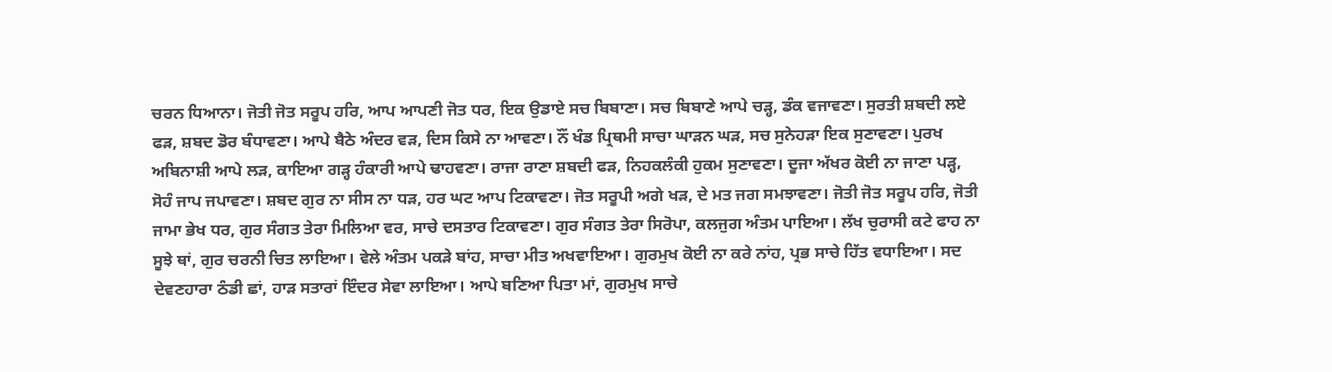ਚਰਨ ਧਿਆਨਾ। ਜੋਤੀ ਜੋਤ ਸਰੂਪ ਹਰਿ, ਆਪ ਆਪਣੀ ਜੋਤ ਧਰ, ਇਕ ਉਡਾਏ ਸਚ ਬਿਬਾਣਾ। ਸਚ ਬਿਬਾਣੇ ਆਪੇ ਚੜ੍ਹ, ਡੰਕ ਵਜਾਵਣਾ। ਸੁਰਤੀ ਸ਼ਬਦੀ ਲਏ ਫੜ, ਸ਼ਬਦ ਡੋਰ ਬੰਧਾਵਣਾ। ਆਪੇ ਬੈਠੇ ਅੰਦਰ ਵੜ, ਦਿਸ ਕਿਸੇ ਨਾ ਆਵਣਾ। ਨੌਂ ਖੰਡ ਪ੍ਰਿਥਮੀ ਸਾਚਾ ਘਾੜਨ ਘੜ, ਸਚ ਸੁਨੇਹੜਾ ਇਕ ਸੁਣਾਵਣਾ। ਪੁਰਖ ਅਬਿਨਾਸ਼ੀ ਆਪੇ ਲੜ, ਕਾਇਆ ਗੜ੍ਹ ਹੰਕਾਰੀ ਆਪੇ ਢਾਹਵਣਾ। ਰਾਜਾ ਰਾਣਾ ਸ਼ਬਦੀ ਫੜ, ਨਿਹਕਲੰਕੀ ਹੁਕਮ ਸੁਣਾਵਣਾ। ਦੂਜਾ ਅੱਖਰ ਕੋਈ ਨਾ ਜਾਣਾ ਪੜ੍ਹ, ਸੋਹੰ ਜਾਪ ਜਪਾਵਣਾ। ਸ਼ਬਦ ਗੁਰ ਨਾ ਸੀਸ ਨਾ ਧੜ, ਹਰ ਘਟ ਆਪ ਟਿਕਾਵਣਾ। ਜੋਤ ਸਰੂਪੀ ਅਗੇ ਖੜ, ਦੇ ਮਤ ਜਗ ਸਮਝਾਵਣਾ। ਜੋਤੀ ਜੋਤ ਸਰੂਪ ਹਰਿ, ਜੋਤੀ ਜਾਮਾ ਭੇਖ ਧਰ, ਗੁਰ ਸੰਗਤ ਤੇਰਾ ਮਿਲਿਆ ਵਰ, ਸਾਚੇ ਦਸਤਾਰ ਟਿਕਾਵਣਾ। ਗੁਰ ਸੰਗਤ ਤੇਰਾ ਸਿਰੋਪਾ, ਕਲਜੁਗ ਅੰਤਮ ਪਾਇਆ। ਲੱਖ ਚੁਰਾਸੀ ਕਟੇ ਫਾਹ ਨਾ ਸੂਝੇ ਥਾਂ, ਗੁਰ ਚਰਨੀ ਚਿਤ ਲਾਇਆ। ਵੇਲੇ ਅੰਤਮ ਪਕੜੇ ਬਾਂਹ, ਸਾਚਾ ਮੀਤ ਅਖਵਾਇਆ। ਗੁਰਮੁਖ ਕੋਈ ਨਾ ਕਰੇ ਨਾਂਹ, ਪ੍ਰਭ ਸਾਚੇ ਹਿੱਤ ਵਧਾਇਆ। ਸਦ ਦੇਵਣਹਾਰਾ ਠੰਡੀ ਛਾਂ, ਹਾੜ ਸਤਾਰਾਂ ਇੰਦਰ ਸੇਵਾ ਲਾਇਆ। ਆਪੇ ਬਣਿਆ ਪਿਤਾ ਮਾਂ, ਗੁਰਮੁਖ ਸਾਚੇ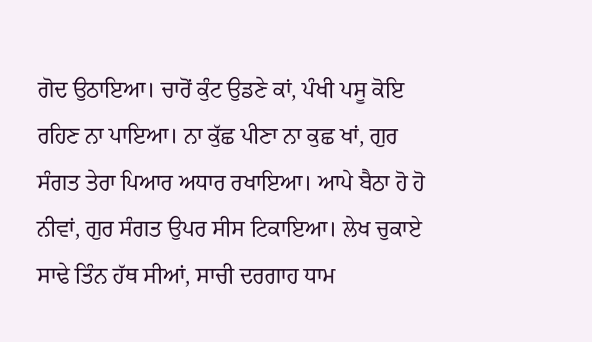ਗੋਦ ਉਠਾਇਆ। ਚਾਰੋਂ ਕੁੰਟ ਉਡਣੇ ਕਾਂ, ਪੰਖੀ ਪਸੂ ਕੋਇ ਰਹਿਣ ਨਾ ਪਾਇਆ। ਨਾ ਕੁੱਛ ਪੀਣਾ ਨਾ ਕੁਛ ਖਾਂ, ਗੁਰ ਸੰਗਤ ਤੇਰਾ ਪਿਆਰ ਅਧਾਰ ਰਖਾਇਆ। ਆਪੇ ਬੈਠਾ ਹੋ ਹੋ ਨੀਵਾਂ, ਗੁਰ ਸੰਗਤ ਉਪਰ ਸੀਸ ਟਿਕਾਇਆ। ਲੇਖ ਚੁਕਾਏ ਸਾਢੇ ਤਿੰਨ ਹੱਥ ਸੀਆਂ, ਸਾਚੀ ਦਰਗਾਹ ਧਾਮ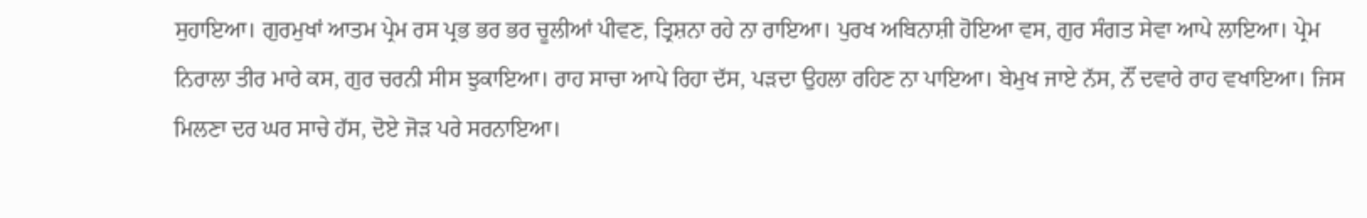ਸੁਹਾਇਆ। ਗੁਰਮੁਖਾਂ ਆਤਮ ਪ੍ਰੇਮ ਰਸ ਪ੍ਰਭ ਭਰ ਭਰ ਚੂਲੀਆਂ ਪੀਵਣ, ਤ੍ਰਿਸ਼ਨਾ ਰਹੇ ਨਾ ਰਾਇਆ। ਪੁਰਖ ਅਬਿਨਾਸ਼ੀ ਹੋਇਆ ਵਸ, ਗੁਰ ਸੰਗਤ ਸੇਵਾ ਆਪੇ ਲਾਇਆ। ਪ੍ਰੇਮ ਨਿਰਾਲਾ ਤੀਰ ਮਾਰੇ ਕਸ, ਗੁਰ ਚਰਨੀ ਸੀਸ ਝੁਕਾਇਆ। ਰਾਹ ਸਾਚਾ ਆਪੇ ਰਿਹਾ ਦੱਸ, ਪੜਦਾ ਉਹਲਾ ਰਹਿਣ ਨਾ ਪਾਇਆ। ਬੇਮੁਖ ਜਾਏ ਨੱਸ, ਨੌਂ ਦਵਾਰੇ ਰਾਹ ਵਖਾਇਆ। ਜਿਸ ਮਿਲਣਾ ਦਰ ਘਰ ਸਾਚੇ ਹੱਸ, ਦੋਏ ਜੋੜ ਪਰੇ ਸਰਨਾਇਆ।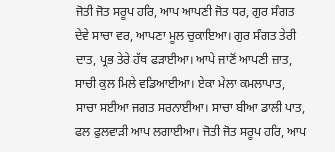ਜੋਤੀ ਜੋਤ ਸਰੂਪ ਹਰਿ, ਆਪ ਆਪਣੀ ਜੋਤ ਧਰ, ਗੁਰ ਸੰਗਤ ਦੇਵੇ ਸਾਚਾ ਵਰ, ਆਪਣਾ ਮੂਲ ਚੁਕਾਇਆ। ਗੁਰ ਸੰਗਤ ਤੇਰੀ ਦਾਤ, ਪ੍ਰਭ ਤੇਰੇ ਹੱਥ ਫੜਾਈਆ। ਆਪੇ ਜਾਣੋਂ ਆਪਣੀ ਜ਼ਾਤ, ਸਾਚੀ ਕੁਲ ਮਿਲੇ ਵਡਿਆਈਆ। ਏਕਾ ਮੇਲਾ ਕਮਲਾਪਾਤ, ਸਾਚਾ ਸਈਆ ਜਗਤ ਸਰਨਾਈਆ। ਸਾਚਾ ਬੀਆ ਡਾਲੀ ਪਾਤ, ਫਲ ਫੁਲਵਾੜੀ ਆਪ ਲਗਾਈਆ। ਜੋਤੀ ਜੋਤ ਸਰੂਪ ਹਰਿ, ਆਪ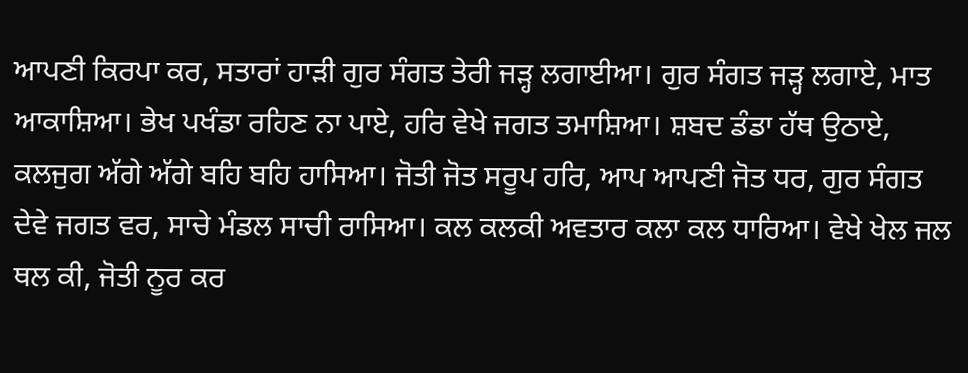ਆਪਣੀ ਕਿਰਪਾ ਕਰ, ਸਤਾਰਾਂ ਹਾੜੀ ਗੁਰ ਸੰਗਤ ਤੇਰੀ ਜੜ੍ਹ ਲਗਾਈਆ। ਗੁਰ ਸੰਗਤ ਜੜ੍ਹ ਲਗਾਏ, ਮਾਤ ਆਕਾਸ਼ਿਆ। ਭੇਖ ਪਖੰਡਾ ਰਹਿਣ ਨਾ ਪਾਏ, ਹਰਿ ਵੇਖੇ ਜਗਤ ਤਮਾਸ਼ਿਆ। ਸ਼ਬਦ ਡੰਡਾ ਹੱਥ ਉਠਾਏ, ਕਲਜੁਗ ਅੱਗੇ ਅੱਗੇ ਬਹਿ ਬਹਿ ਹਾਸਿਆ। ਜੋਤੀ ਜੋਤ ਸਰੂਪ ਹਰਿ, ਆਪ ਆਪਣੀ ਜੋਤ ਧਰ, ਗੁਰ ਸੰਗਤ ਦੇਵੇ ਜਗਤ ਵਰ, ਸਾਚੇ ਮੰਡਲ ਸਾਚੀ ਰਾਸਿਆ। ਕਲ ਕਲਕੀ ਅਵਤਾਰ ਕਲਾ ਕਲ ਧਾਰਿਆ। ਵੇਖੇ ਖੇਲ ਜਲ ਥਲ ਕੀ, ਜੋਤੀ ਨੂਰ ਕਰ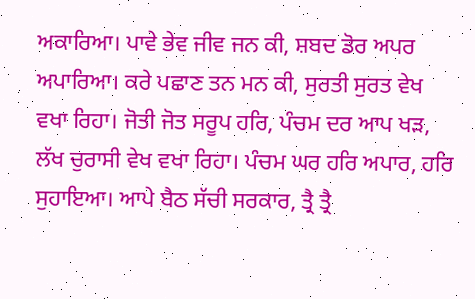ਅਕਾਰਿਆ। ਪਾਵੇ ਭੇਵ ਜੀਵ ਜਨ ਕੀ, ਸ਼ਬਦ ਡੋਰ ਅਪਰ ਅਪਾਰਿਆ। ਕਰੇ ਪਛਾਣ ਤਨ ਮਨ ਕੀ, ਸੁਰਤੀ ਸੁਰਤ ਵੇਖ ਵਖਾ ਰਿਹਾ। ਜੋਤੀ ਜੋਤ ਸਰੂਪ ਹਰਿ, ਪੰਚਮ ਦਰ ਆਪ ਖੜ, ਲੱਖ ਚੁਰਾਸੀ ਵੇਖ ਵਖਾ ਰਿਹਾ। ਪੰਚਮ ਘਰ ਹਰਿ ਅਪਾਰ, ਹਰਿ ਸੁਹਾਇਆ। ਆਪੇ ਬੈਠ ਸੱਚੀ ਸਰਕਾਰ, ਤ੍ਰੈ ਤ੍ਰੈ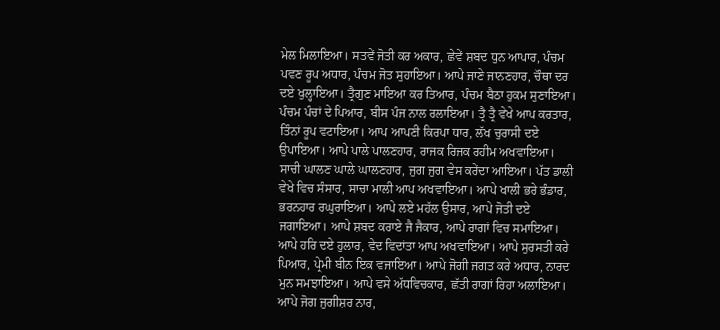ਮੇਲ ਮਿਲਾਇਆ। ਸਤਵੇਂ ਜੋਤੀ ਕਰ ਅਕਾਰ, ਛੇਵੇਂ ਸ਼ਬਦ ਧੁਨ ਆਪਾਰ, ਪੰਚਮ ਪਵਣ ਰੂਪ ਅਧਾਰ, ਪੰਚਮ ਜੋਤ ਸੁਹਾਇਆ। ਆਪੇ ਜਾਣੇ ਜਾਨਣਹਾਰ, ਚੌਥਾ ਦਰ ਦਏ ਖੁਲ੍ਹਾਇਆ। ਤ੍ਰੈਗੁਣ ਮਾਇਆ ਕਰ ਤਿਆਰ, ਪੰਚਮ ਬੈਠਾ ਹੁਕਮ ਸੁਣਾਇਆ। ਪੰਚਮ ਪੰਚਾਂ ਦੇ ਪਿਆਰ, ਬੀਸ ਪੰਜ ਨਾਲ ਰਲਾਇਆ। ਤ੍ਰੈ ਤ੍ਰੈ ਵੇਖੇ ਆਪ ਕਰਤਾਰ, ਤਿੰਨਾਂ ਰੂਪ ਵਟਾਇਆ। ਆਪ ਆਪਣੀ ਕਿਰਪਾ ਧਾਰ, ਲੱਖ ਚੁਰਾਸੀ ਦਏ ਉਪਾਇਆ। ਆਪੇ ਪਾਲੇ ਪਾਲਣਹਾਰ, ਰਾਜਕ ਰਿਜਕ ਰਹੀਮ ਅਖਵਾਇਆ। ਸਾਚੀ ਘਾਲਣ ਘਾਲੇ ਘਾਲਣਹਾਰ, ਜੁਗ ਜੁਗ ਵੇਸ ਕਰੇਂਦਾ ਆਇਆ। ਪੱਤ ਡਾਲੀ ਵੇਖੇ ਵਿਚ ਸੰਸਾਰ, ਸਾਚਾ ਮਾਲੀ ਆਪ ਅਖਵਾਇਆ। ਆਪੇ ਖਾਲੀ ਭਰੇ ਭੰਡਾਰ, ਭਰਨਹਾਰ ਰਘੁਰਾਇਆ। ਆਪੇ ਲਏ ਮਹੱਲ ਉਸਾਰ, ਆਪੇ ਜੋਤੀ ਦਏ ਜਗਾਇਆ। ਆਪੇ ਸ਼ਬਦ ਕਰਾਏ ਜੈ ਜੈਕਾਰ, ਆਪੇ ਰਾਗਾਂ ਵਿਚ ਸਮਾਇਆ। ਆਪੇ ਹਰਿ ਦਏ ਹੁਲਾਰ, ਵੇਦ ਵਿਦਾਂਤਾ ਆਪ ਅਖਵਾਇਆ। ਆਪੇ ਸੁਰਸਤੀ ਕਰੇ ਪਿਆਰ, ਪ੍ਰੇਮੀ ਬੀਨ ਇਕ ਵਜਾਇਆ। ਆਪੇ ਜੋਗੀ ਜਗਤ ਕਰੇ ਅਧਾਰ, ਨਾਰਦ ਮੁਨ ਸਮਝਾਇਆ। ਆਪੇ ਵਸੇ ਅੱਧਵਿਚਕਾਰ, ਛੱਤੀ ਰਾਗਾਂ ਰਿਹਾ ਅਲਾਇਆ। ਆਪੇ ਜੋਗ ਜੁਗੀਸ਼ਰ ਨਾਰ,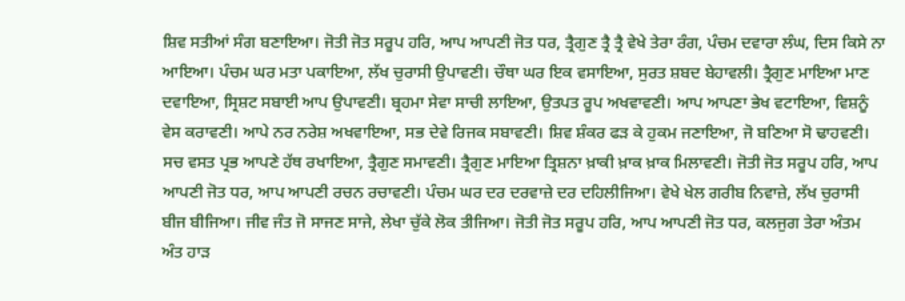ਸ਼ਿਵ ਸਤੀਆਂ ਸੰਗ ਬਣਾਇਆ। ਜੋਤੀ ਜੋਤ ਸਰੂਪ ਹਰਿ, ਆਪ ਆਪਣੀ ਜੋਤ ਧਰ, ਤ੍ਰੈਗੁਣ ਤ੍ਰੈ ਤ੍ਰੈ ਵੇਖੇ ਤੇਰਾ ਰੰਗ, ਪੰਚਮ ਦਵਾਰਾ ਲੰਘ, ਦਿਸ ਕਿਸੇ ਨਾ ਆਇਆ। ਪੰਚਮ ਘਰ ਮਤਾ ਪਕਾਇਆ, ਲੱਖ ਚੁਰਾਸੀ ਉਪਾਵਣੀ। ਚੌਥਾ ਘਰ ਇਕ ਵਸਾਇਆ, ਸੁਰਤ ਸ਼ਬਦ ਬੇਹਾਵਲੀ। ਤ੍ਰੈਗੁਣ ਮਾਇਆ ਮਾਣ ਦਵਾਇਆ, ਸ੍ਰਿਸ਼ਟ ਸਬਾਈ ਆਪ ਉਪਾਵਣੀ। ਬ੍ਰਹਮਾ ਸੇਵਾ ਸਾਚੀ ਲਾਇਆ, ਉਤਪਤ ਰੂਪ ਅਖਵਾਵਣੀ। ਆਪ ਆਪਣਾ ਭੇਖ ਵਟਾਇਆ, ਵਿਸ਼ਨੂੰ ਵੇਸ ਕਰਾਵਣੀ। ਆਪੇ ਨਰ ਨਰੇਸ਼ ਅਖਵਾਇਆ, ਸਭ ਦੇਵੇ ਰਿਜਕ ਸਬਾਵਣੀ। ਸ਼ਿਵ ਸ਼ੰਕਰ ਫੜ ਕੇ ਹੁਕਮ ਜਣਾਇਆ, ਜੋ ਬਣਿਆ ਸੋ ਢਾਹਵਣੀ। ਸਚ ਵਸਤ ਪ੍ਰਭ ਆਪਣੇ ਹੱਥ ਰਖਾਇਆ, ਤ੍ਰੈਗੁਣ ਸਮਾਵਣੀ। ਤ੍ਰੈਗੁਣ ਮਾਇਆ ਤ੍ਰਿਸ਼ਨਾ ਖ਼ਾਕੀ ਖ਼ਾਕ ਖ਼ਾਕ ਮਿਲਾਵਣੀ। ਜੋਤੀ ਜੋਤ ਸਰੂਪ ਹਰਿ, ਆਪ ਆਪਣੀ ਜੋਤ ਧਰ, ਆਪ ਆਪਣੀ ਰਚਨ ਰਚਾਵਣੀ। ਪੰਚਮ ਘਰ ਦਰ ਦਰਵਾਜ਼ੇ ਦਰ ਦਹਿਲੀਜਿਆ। ਵੇਖੇ ਖੇਲ ਗਰੀਬ ਨਿਵਾਜ਼ੇ, ਲੱਖ ਚੁਰਾਸੀ ਬੀਜ ਬੀਜਿਆ। ਜੀਵ ਜੰਤ ਜੋ ਸਾਜਣ ਸਾਜੇ, ਲੇਖਾ ਚੁੱਕੇ ਲੋਕ ਤੀਜਿਆ। ਜੋਤੀ ਜੋਤ ਸਰੂਪ ਹਰਿ, ਆਪ ਆਪਣੀ ਜੋਤ ਧਰ, ਕਲਜੁਗ ਤੇਰਾ ਅੰਤਮ ਅੰਤ ਹਾੜ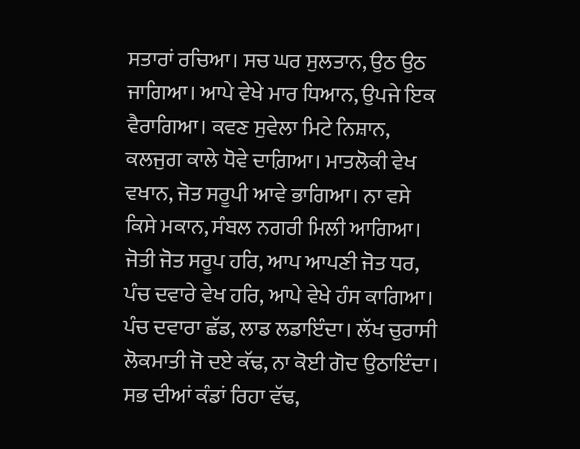ਸਤਾਰਾਂ ਰਚਿਆ। ਸਚ ਘਰ ਸੁਲਤਾਨ, ਉਠ ਉਠ ਜਾਗਿਆ। ਆਪੇ ਵੇਖੇ ਮਾਰ ਧਿਆਨ, ਉਪਜੇ ਇਕ ਵੈਰਾਗਿਆ। ਕਵਣ ਸੁਵੇਲਾ ਮਿਟੇ ਨਿਸ਼ਾਨ, ਕਲਜੁਗ ਕਾਲੇ ਧੋਵੇ ਦਾਗ਼ਿਆ। ਮਾਤਲੋਕੀ ਵੇਖ ਵਖਾਨ, ਜੋਤ ਸਰੂਪੀ ਆਵੇ ਭਾਗਿਆ। ਨਾ ਵਸੇ ਕਿਸੇ ਮਕਾਨ, ਸੰਬਲ ਨਗਰੀ ਮਿਲੀ ਆਗਿਆ। ਜੋਤੀ ਜੋਤ ਸਰੂਪ ਹਰਿ, ਆਪ ਆਪਣੀ ਜੋਤ ਧਰ, ਪੰਚ ਦਵਾਰੇ ਵੇਖ ਹਰਿ, ਆਪੇ ਵੇਖੇ ਹੰਸ ਕਾਗਿਆ। ਪੰਚ ਦਵਾਰਾ ਛੱਡ, ਲਾਡ ਲਡਾਇੰਦਾ। ਲੱਖ ਚੁਰਾਸੀ ਲੋਕਮਾਤੀ ਜੋ ਦਏ ਕੱਢ, ਨਾ ਕੋਈ ਗੋਦ ਉਠਾਇੰਦਾ। ਸਭ ਦੀਆਂ ਕੰਡਾਂ ਰਿਹਾ ਵੱਢ,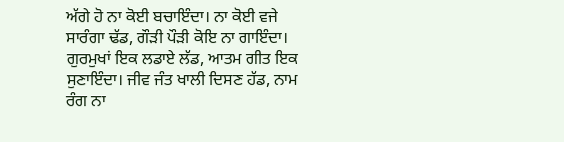ਅੱਗੇ ਹੋ ਨਾ ਕੋਈ ਬਚਾਇੰਦਾ। ਨਾ ਕੋਈ ਵਜੇ ਸਾਰੰਗਾ ਢੱਡ, ਗੌੜੀ ਪੌੜੀ ਕੋਇ ਨਾ ਗਾਇੰਦਾ। ਗੁਰਮੁਖਾਂ ਇਕ ਲਡਾਏ ਲੱਡ, ਆਤਮ ਗੀਤ ਇਕ ਸੁਣਾਇੰਦਾ। ਜੀਵ ਜੰਤ ਖਾਲੀ ਦਿਸਣ ਹੱਡ, ਨਾਮ ਰੰਗ ਨਾ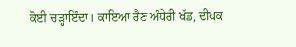ਕੋਈ ਚੜ੍ਹਾਇੰਦਾ। ਕਾਇਆ ਰੈਣ ਅੰਧੇਰੀ ਖੱਡ, ਦੀਪਕ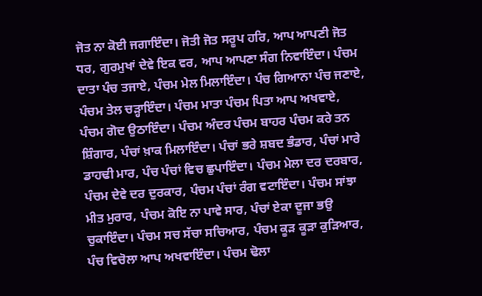ਜੋਤ ਨਾ ਕੋਈ ਜਗਾਇੰਦਾ। ਜੋਤੀ ਜੋਤ ਸਰੂਪ ਹਰਿ, ਆਪ ਆਪਣੀ ਜੋਤ ਧਰ, ਗੁਰਮੁਖਾਂ ਦੇਵੇ ਇਕ ਵਰ, ਆਪ ਆਪਣਾ ਸੰਗ ਨਿਵਾਇੰਦਾ। ਪੰਚਮ ਦਾਤਾ ਪੰਚ ਤਜਾਏ, ਪੰਚਮ ਮੇਲ ਮਿਲਾਇੰਦਾ। ਪੰਚ ਗਿਆਨਾ ਪੰਚ ਜਣਾਏ, ਪੰਚਮ ਤੇਲ ਚੜ੍ਹਾਇੰਦਾ। ਪੰਚਮ ਮਾਤਾ ਪੰਚਮ ਪਿਤਾ ਆਪ ਅਖਵਾਏ, ਪੰਚਮ ਗੋਦ ਉਠਾਇੰਦਾ। ਪੰਚਮ ਅੰਦਰ ਪੰਚਮ ਬਾਹਰ ਪੰਚਮ ਕਰੇ ਤਨ ਸ਼ਿੰਗਾਰ, ਪੰਚਾਂ ਖ਼ਾਕ ਮਿਲਾਇੰਦਾ। ਪੰਚਾਂ ਭਰੇ ਸ਼ਬਦ ਭੰਡਾਰ, ਪੰਚਾਂ ਮਾਰੇ ਡਾਹਢੀ ਮਾਰ, ਪੰਚ ਪੰਚਾਂ ਵਿਚ ਛੁਪਾਇੰਦਾ। ਪੰਚਮ ਮੇਲਾ ਦਰ ਦਰਬਾਰ, ਪੰਚਮ ਦੇਵੇ ਦਰ ਦੁਰਕਾਰ, ਪੰਚਮ ਪੰਚਾਂ ਰੰਗ ਵਟਾਇੰਦਾ। ਪੰਚਮ ਸਾਂਝਾ ਮੀਤ ਮੁਰਾਰ, ਪੰਚਮ ਕੋਇ ਨਾ ਪਾਵੇ ਸਾਰ, ਪੰਚਾਂ ਏਕਾ ਦੂਜਾ ਭਉ ਚੁਕਾਇੰਦਾ। ਪੰਚਮ ਸਚ ਸੱਚਾ ਸਚਿਆਰ, ਪੰਚਮ ਕੂੜ ਕੂੜਾ ਕੁੜਿਆਰ, ਪੰਚ ਵਿਚੋਲਾ ਆਪ ਅਖਵਾਇੰਦਾ। ਪੰਚਮ ਢੋਲਾ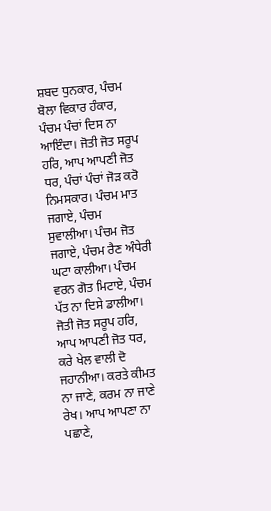ਸ਼ਬਦ ਧੁਨਕਾਰ, ਪੰਚਮ ਬੋਲਾ ਵਿਕਾਰ ਹੰਕਾਰ, ਪੰਚਮ ਪੰਚਾਂ ਦਿਸ ਨਾ ਆਇੰਦਾ। ਜੋਤੀ ਜੋਤ ਸਰੂਪ ਹਰਿ, ਆਪ ਆਪਣੀ ਜੋਤ ਧਰ, ਪੰਚਾਂ ਪੰਚਾਂ ਜੋੜ ਕਰੋ ਨਿਮਸਕਾਰ। ਪੰਚਮ ਮਾਤ ਜਗਾਏ, ਪੰਚਮ ਸੁਵਾਲੀਆ। ਪੰਚਮ ਜੋਤ ਜਗਾਏ, ਪੰਚਮ ਰੈਣ ਅੰਧੇਰੀ ਘਟਾ ਕਾਲੀਆ। ਪੰਚਮ ਵਰਨ ਗੋਤ ਮਿਟਾਏ, ਪੰਚਮ ਪੱਤ ਨਾ ਦਿਸੇ ਡਾਲੀਆ। ਜੋਤੀ ਜੋਤ ਸਰੂਪ ਹਰਿ, ਆਪ ਆਪਣੀ ਜੋਤ ਧਰ, ਕਰੇ ਖੇਲ ਵਾਲੀ ਦੋ ਜਹਾਨੀਆ। ਕਰਤੇ ਕੀਮਤ ਨਾ ਜਾਣੇ, ਕਰਮ ਨਾ ਜਾਣੇ ਰੇਖ। ਆਪ ਆਪਣਾ ਨਾ ਪਛਾਣੇ,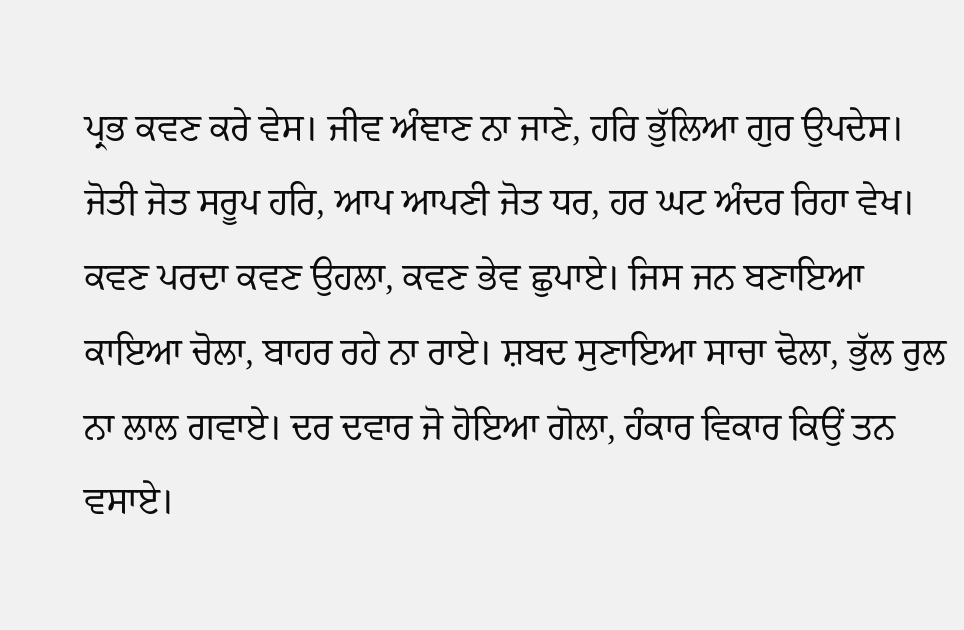ਪ੍ਰਭ ਕਵਣ ਕਰੇ ਵੇਸ। ਜੀਵ ਅੰਞਾਣ ਨਾ ਜਾਣੇ, ਹਰਿ ਭੁੱਲਿਆ ਗੁਰ ਉਪਦੇਸ। ਜੋਤੀ ਜੋਤ ਸਰੂਪ ਹਰਿ, ਆਪ ਆਪਣੀ ਜੋਤ ਧਰ, ਹਰ ਘਟ ਅੰਦਰ ਰਿਹਾ ਵੇਖ। ਕਵਣ ਪਰਦਾ ਕਵਣ ਉਹਲਾ, ਕਵਣ ਭੇਵ ਛੁਪਾਏ। ਜਿਸ ਜਨ ਬਣਾਇਆ ਕਾਇਆ ਚੋਲਾ, ਬਾਹਰ ਰਹੇ ਨਾ ਰਾਏ। ਸ਼ਬਦ ਸੁਣਾਇਆ ਸਾਚਾ ਢੋਲਾ, ਭੁੱਲ ਰੁਲ ਨਾ ਲਾਲ ਗਵਾਏ। ਦਰ ਦਵਾਰ ਜੋ ਹੋਇਆ ਗੋਲਾ, ਹੰਕਾਰ ਵਿਕਾਰ ਕਿਉਂ ਤਨ ਵਸਾਏ।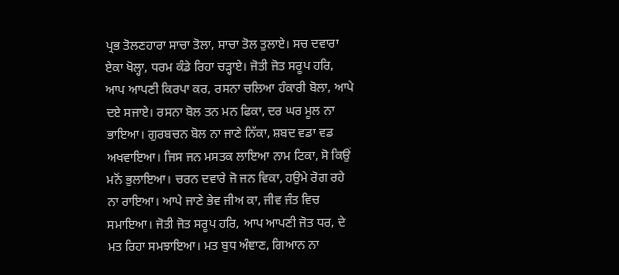ਪ੍ਰਭ ਤੋਲਣਹਾਰਾ ਸਾਚਾ ਤੋਲਾ, ਸਾਚਾ ਤੋਲ ਤੁਲਾਏ। ਸਚ ਦਵਾਰਾ ਏਕਾ ਖੋਲ੍ਹਾ, ਧਰਮ ਕੰਡੇ ਰਿਹਾ ਚੜ੍ਹਾਏ। ਜੋਤੀ ਜੋਤ ਸਰੂਪ ਹਰਿ, ਆਪ ਆਪਣੀ ਕਿਰਪਾ ਕਰ, ਰਸਨਾ ਚਲਿਆ ਹੰਕਾਰੀ ਬੋਲਾ, ਆਪੇ ਦਏ ਸਜਾਏ। ਰਸਨਾ ਬੋਲ ਤਨ ਮਨ ਫਿਕਾ, ਦਰ ਘਰ ਮੂਲ ਨਾ ਭਾਇਆ। ਗੁਰਬਚਨ ਬੋਲ ਨਾ ਜਾਣੇ ਨਿੱਕਾ, ਸ਼ਬਦ ਵਡਾ ਵਡ ਅਖਵਾਇਆ। ਜਿਸ ਜਨ ਮਸਤਕ ਲਾਇਆ ਨਾਮ ਟਿਕਾ, ਸੋ ਕਿਉਂ ਮਨੋਂ ਭੁਲਾਇਆ। ਚਰਨ ਦਵਾਰੇ ਜੋ ਜਨ ਵਿਕਾ, ਹਉਮੇ ਰੋਗ ਰਹੇ ਨਾ ਰਾਇਆ। ਆਪੇ ਜਾਣੇ ਭੇਵ ਜੀਅ ਕਾ, ਜੀਵ ਜੰਤ ਵਿਚ ਸਮਾਇਆ। ਜੋਤੀ ਜੋਤ ਸਰੂਪ ਹਰਿ, ਆਪ ਆਪਣੀ ਜੋਤ ਧਰ, ਦੇ ਮਤ ਰਿਹਾ ਸਮਝਾਇਆ। ਮਤ ਬੁਧ ਅੰਞਾਣ, ਗਿਆਨ ਨਾ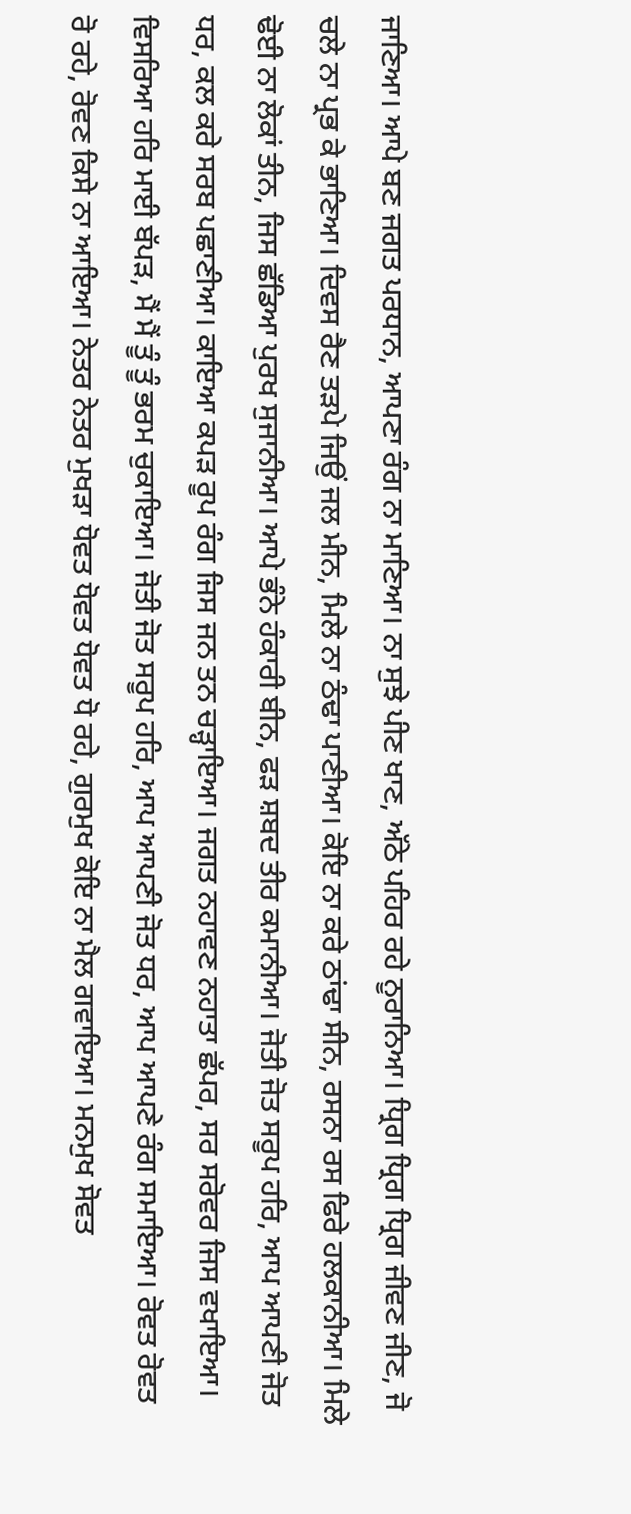ਜਾਣਿਆ। ਆਪੇ ਬਣ ਜਗਤ ਪਰਧਾਨ, ਆਪਣਾ ਰੰਗ ਨਾ ਮਾਣਿਆ। ਨਾ ਸੁਝੇ ਪੀਣ ਖਾਣ, ਅੱਠੇ ਪਹਿਰ ਰਹੇ ਨੂਰਾਨਿਆ। ਧ੍ਰਿਗ ਧ੍ਰਿਗ ਧ੍ਰਿਗ ਜੀਵਣ ਜੀਣ, ਜੋ ਚਲੇ ਨਾ ਪ੍ਰਭ ਕੇ ਭਾਣਿਆ। ਦਿਵਸ ਰੈਣ ਤੜਪੇ ਜਿਉਂ ਜਲ ਮੀਨ, ਮਿਲੇ ਨਾ ਠੰਢਾ ਪਾਣੀਆ। ਕੋਇ ਨਾ ਕਰੇ ਠਾਂਢਾ ਸੀਨ, ਰਸਨਾ ਰਸ ਫਿਰੇ ਹਲਕਾਨੀਆ। ਮਿਲੇ ਢੋਈ ਨਾ ਲੋਕਾਂ ਤੀਨ, ਜਿਸ ਛੱਡਿਆ ਪੁਰਖ ਸੁਜਾਨੀਆ। ਆਪੇ ਭੰਨੇ ਹੰਕਾਰੀ ਬੀਨ, ਫੜ ਸ਼ਬਦ ਤੀਰ ਕਮਾਨੀਆ। ਜੋਤੀ ਜੋਤ ਸਰੂਪ ਹਰਿ, ਆਪ ਆਪਣੀ ਜੋਤ ਧਰ, ਕਲ ਕਰੇ ਸਰਬ ਪਛਾਣੀਆ। ਕਾਇਆ ਕਪੜ ਰੂਪ ਰੰਗ ਜਿਸ ਜਨ ਤਨ ਚੜ੍ਹਾਇਆ। ਜਗਤ ਨਹਾਵਣ ਨਹਾਤਾ ਛੱਪਰ, ਸਰ ਸਰੋਵਰ ਜਿਸ ਵਖਾਇਆ। ਵਿਸਰਿਆ ਹਰਿ ਮਾਈ ਬੱਪੜ, ਮੈਂ ਮੈਂ ਤੂੰ ਤੂੰ ਭਰਮ ਚੁਕਾਇਆ। ਜੋਤੀ ਜੋਤ ਸਰੂਪ ਹਰਿ, ਆਪ ਆਪਣੀ ਜੋਤ ਧਰ, ਆਪ ਆਪਣੇ ਰੰਗ ਸਮਾਇਆ। ਰੋਵਤ ਰੋਵਤ ਰੋ ਰਹੇ, ਰੋਵਣ ਕਿਸੇ ਨਾ ਆਇਆ। ਨੇਤਰ ਨੇਤਰ ਮੁਖੜਾ ਧੋਵਤ ਧੋਵਤ ਧੋਵਤ ਧੋ ਰਹੇ, ਗੁਰਮੁਖ ਕੋਇ ਨਾ ਮੈਲ ਗਵਾਇਆ। ਮਨਮੁਖ ਸੋਵਤ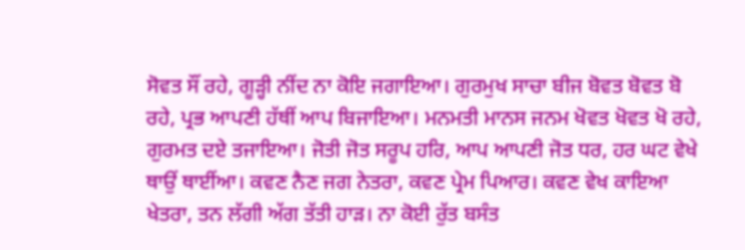ਸੋਵਤ ਸੌਂ ਰਹੇ, ਗੂੜ੍ਹੀ ਨੀਂਦ ਨਾ ਕੋਇ ਜਗਾਇਆ। ਗੁਰਮੁਖ ਸਾਚਾ ਬੀਜ ਬੋਵਤ ਬੋਵਤ ਬੋ ਰਹੇ, ਪ੍ਰਭ ਆਪਣੀ ਹੱਥੀਂ ਆਪ ਬਿਜਾਇਆ। ਮਨਮਤੀ ਮਾਨਸ ਜਨਮ ਖੋਵਤ ਖੋਵਤ ਖੋ ਰਹੇ, ਗੁਰਮਤ ਦਏ ਤਜਾਇਆ। ਜੋਤੀ ਜੋਤ ਸਰੂਪ ਹਰਿ, ਆਪ ਆਪਣੀ ਜੋਤ ਧਰ, ਹਰ ਘਟ ਵੇਖੇ ਥਾਉਂ ਥਾਈਂਆ। ਕਵਣ ਨੈਣ ਜਗ ਨੇਤਰਾ, ਕਵਣ ਪ੍ਰੇਮ ਪਿਆਰ। ਕਵਣ ਵੇਖ ਕਾਇਆ ਖੇਤਰਾ, ਤਨ ਲੱਗੀ ਅੱਗ ਤੱਤੀ ਹਾੜ। ਨਾ ਕੋਈ ਰੁੱਤ ਬਸੰਤ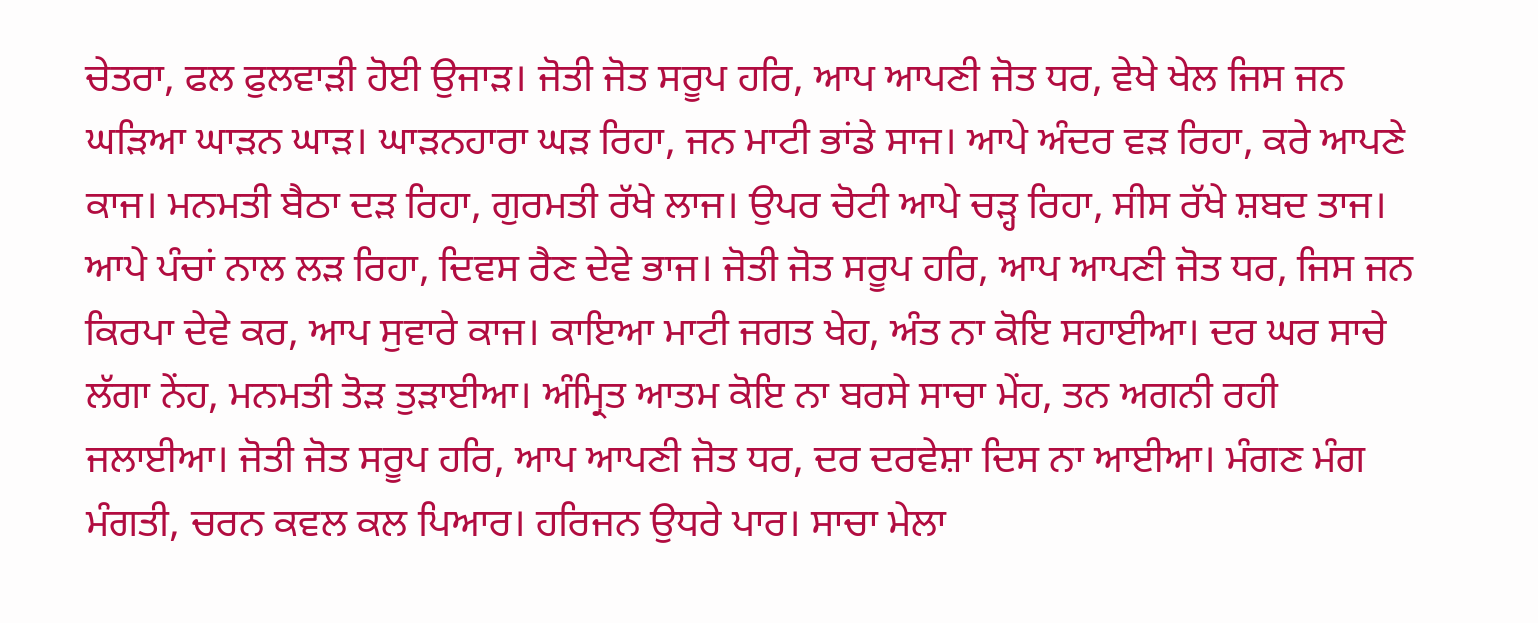ਚੇਤਰਾ, ਫਲ ਫੁਲਵਾੜੀ ਹੋਈ ਉਜਾੜ। ਜੋਤੀ ਜੋਤ ਸਰੂਪ ਹਰਿ, ਆਪ ਆਪਣੀ ਜੋਤ ਧਰ, ਵੇਖੇ ਖੇਲ ਜਿਸ ਜਨ ਘੜਿਆ ਘਾੜਨ ਘਾੜ। ਘਾੜਨਹਾਰਾ ਘੜ ਰਿਹਾ, ਜਨ ਮਾਟੀ ਭਾਂਡੇ ਸਾਜ। ਆਪੇ ਅੰਦਰ ਵੜ ਰਿਹਾ, ਕਰੇ ਆਪਣੇ ਕਾਜ। ਮਨਮਤੀ ਬੈਠਾ ਦੜ ਰਿਹਾ, ਗੁਰਮਤੀ ਰੱਖੇ ਲਾਜ। ਉਪਰ ਚੋਟੀ ਆਪੇ ਚੜ੍ਹ ਰਿਹਾ, ਸੀਸ ਰੱਖੇ ਸ਼ਬਦ ਤਾਜ। ਆਪੇ ਪੰਚਾਂ ਨਾਲ ਲੜ ਰਿਹਾ, ਦਿਵਸ ਰੈਣ ਦੇਵੇ ਭਾਜ। ਜੋਤੀ ਜੋਤ ਸਰੂਪ ਹਰਿ, ਆਪ ਆਪਣੀ ਜੋਤ ਧਰ, ਜਿਸ ਜਨ ਕਿਰਪਾ ਦੇਵੇ ਕਰ, ਆਪ ਸੁਵਾਰੇ ਕਾਜ। ਕਾਇਆ ਮਾਟੀ ਜਗਤ ਖੇਹ, ਅੰਤ ਨਾ ਕੋਇ ਸਹਾਈਆ। ਦਰ ਘਰ ਸਾਚੇ ਲੱਗਾ ਨੇਂਹ, ਮਨਮਤੀ ਤੋੜ ਤੁੜਾਈਆ। ਅੰਮ੍ਰਿਤ ਆਤਮ ਕੋਇ ਨਾ ਬਰਸੇ ਸਾਚਾ ਮੇਂਹ, ਤਨ ਅਗਨੀ ਰਹੀ ਜਲਾਈਆ। ਜੋਤੀ ਜੋਤ ਸਰੂਪ ਹਰਿ, ਆਪ ਆਪਣੀ ਜੋਤ ਧਰ, ਦਰ ਦਰਵੇਸ਼ਾ ਦਿਸ ਨਾ ਆਈਆ। ਮੰਗਣ ਮੰਗ ਮੰਗਤੀ, ਚਰਨ ਕਵਲ ਕਲ ਪਿਆਰ। ਹਰਿਜਨ ਉਧਰੇ ਪਾਰ। ਸਾਚਾ ਮੇਲਾ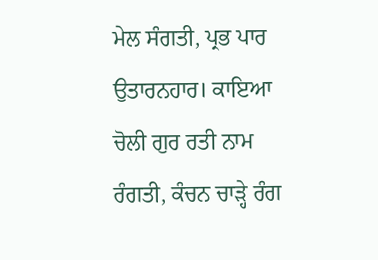ਮੇਲ ਸੰਗਤੀ, ਪ੍ਰਭ ਪਾਰ ਉਤਾਰਨਹਾਰ। ਕਾਇਆ ਚੋਲੀ ਗੁਰ ਰਤੀ ਨਾਮ ਰੰਗਤੀ, ਕੰਚਨ ਚਾੜ੍ਹੇ ਰੰਗ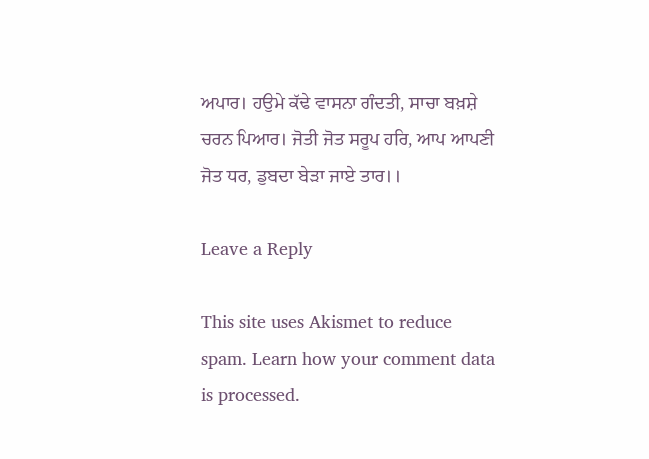ਅਪਾਰ। ਹਉਮੇ ਕੱਢੇ ਵਾਸਨਾ ਗੰਦਤੀ, ਸਾਚਾ ਬਖ਼ਸ਼ੇ ਚਰਨ ਪਿਆਰ। ਜੋਤੀ ਜੋਤ ਸਰੂਪ ਹਰਿ, ਆਪ ਆਪਣੀ ਜੋਤ ਧਰ, ਡੁਬਦਾ ਬੇੜਾ ਜਾਏ ਤਾਰ।।

Leave a Reply

This site uses Akismet to reduce spam. Learn how your comment data is processed.